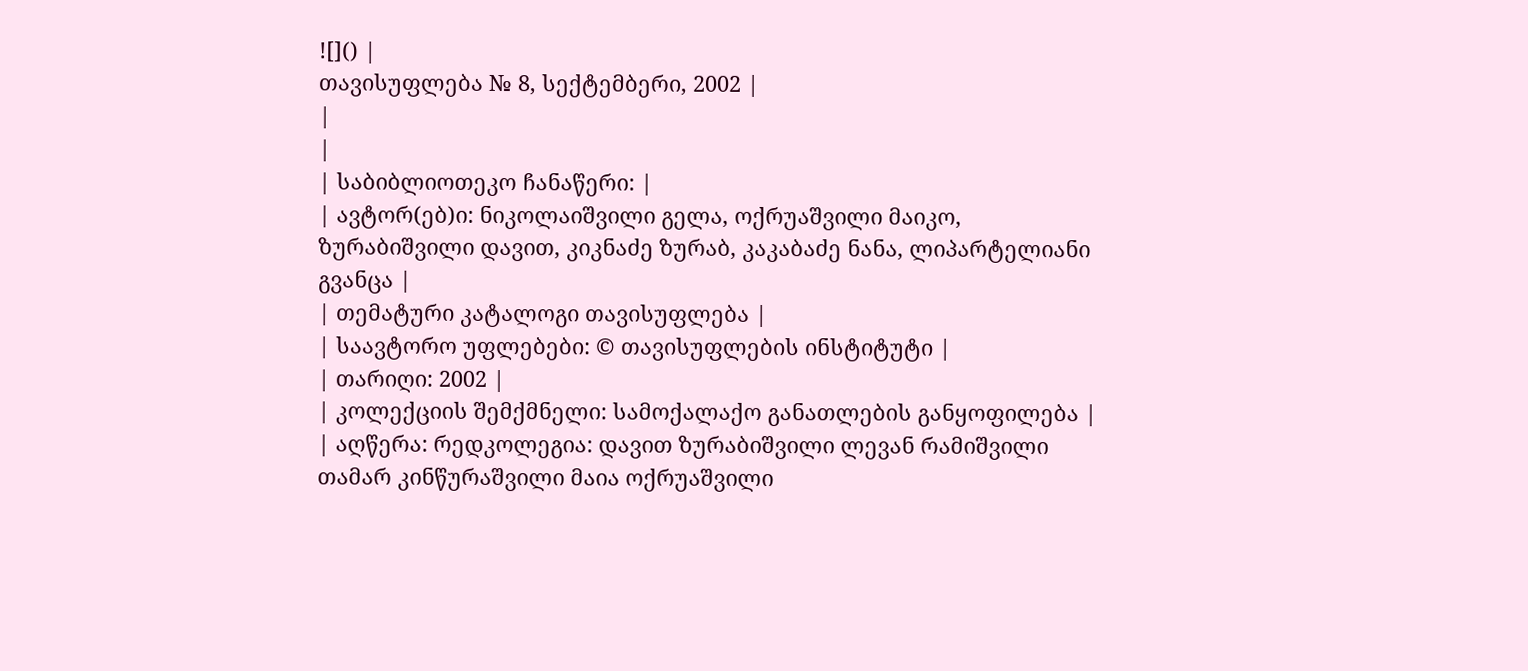![]() |
თავისუფლება № 8, სექტემბერი, 2002 |
|
|
| საბიბლიოთეკო ჩანაწერი: |
| ავტორ(ებ)ი: ნიკოლაიშვილი გელა, ოქრუაშვილი მაიკო, ზურაბიშვილი დავით, კიკნაძე ზურაბ, კაკაბაძე ნანა, ლიპარტელიანი გვანცა |
| თემატური კატალოგი თავისუფლება |
| საავტორო უფლებები: © თავისუფლების ინსტიტუტი |
| თარიღი: 2002 |
| კოლექციის შემქმნელი: სამოქალაქო განათლების განყოფილება |
| აღწერა: რედკოლეგია: დავით ზურაბიშვილი ლევან რამიშვილი თამარ კინწურაშვილი მაია ოქრუაშვილი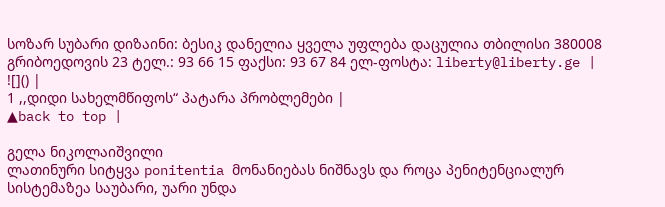სოზარ სუბარი დიზაინი: ბესიკ დანელია ყველა უფლება დაცულია თბილისი 380008 გრიბოედოვის 23 ტელ.: 93 66 15 ფაქსი: 93 67 84 ელ-ფოსტა: liberty@liberty.ge |
![]() |
1 ,,დიდი სახელმწიფოს“ პატარა პრობლემები |
▲back to top |

გელა ნიკოლაიშვილი
ლათინური სიტყვა ponitentia მონანიებას ნიშნავს და როცა პენიტენციალურ სისტემაზეა საუბარი, უარი უნდა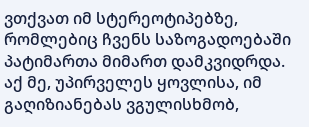ვთქვათ იმ სტერეოტიპებზე, რომლებიც ჩვენს საზოგადოებაში პატიმართა მიმართ დამკვიდრდა. აქ მე, უპირველეს ყოვლისა, იმ გაღიზიანებას ვგულისხმობ,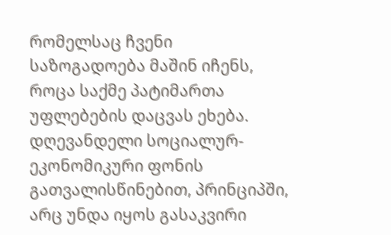რომელსაც ჩვენი საზოგადოება მაშინ იჩენს, როცა საქმე პატიმართა უფლებების დაცვას ეხება. დღევანდელი სოციალურ-ეკონომიკური ფონის გათვალისწინებით, პრინციპში, არც უნდა იყოს გასაკვირი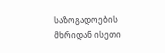საზოგადოების მხრიდან ისეთი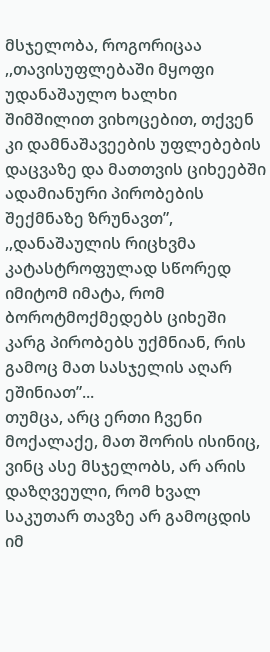მსჯელობა, როგორიცაა ,,თავისუფლებაში მყოფი უდანაშაულო ხალხი შიმშილით ვიხოცებით, თქვენ კი დამნაშავეების უფლებების დაცვაზე და მათთვის ციხეებში ადამიანური პირობების შექმნაზე ზრუნავთ”, ,,დანაშაულის რიცხვმა კატასტროფულად სწორედ იმიტომ იმატა, რომ ბოროტმოქმედებს ციხეში კარგ პირობებს უქმნიან, რის გამოც მათ სასჯელის აღარ ეშინიათ”...
თუმცა, არც ერთი ჩვენი მოქალაქე, მათ შორის ისინიც, ვინც ასე მსჯელობს, არ არის დაზღვეული, რომ ხვალ საკუთარ თავზე არ გამოცდის იმ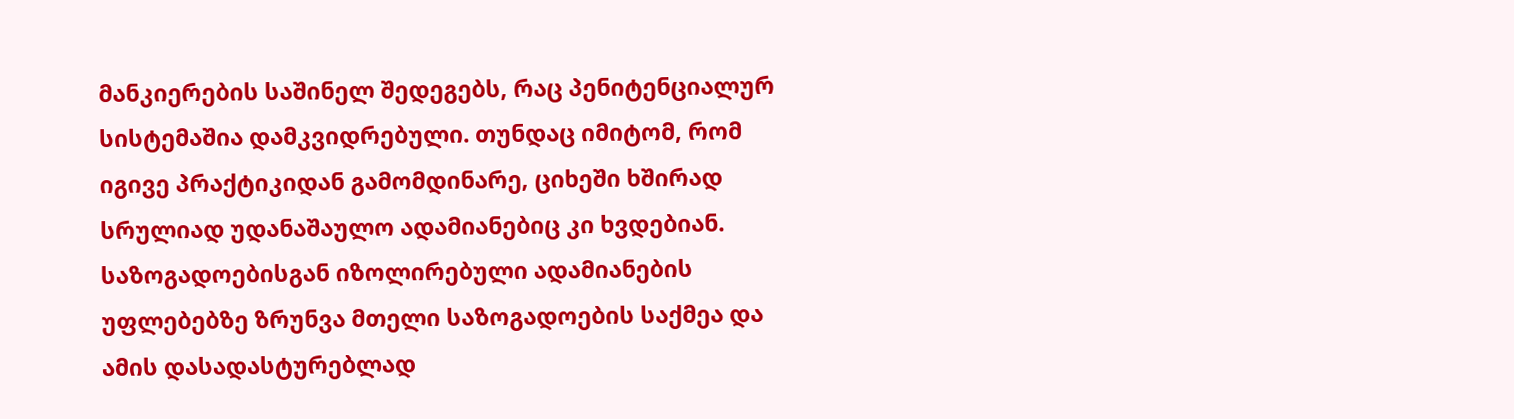მანკიერების საშინელ შედეგებს, რაც პენიტენციალურ სისტემაშია დამკვიდრებული. თუნდაც იმიტომ, რომ იგივე პრაქტიკიდან გამომდინარე, ციხეში ხშირად სრულიად უდანაშაულო ადამიანებიც კი ხვდებიან. საზოგადოებისგან იზოლირებული ადამიანების უფლებებზე ზრუნვა მთელი საზოგადოების საქმეა და ამის დასადასტურებლად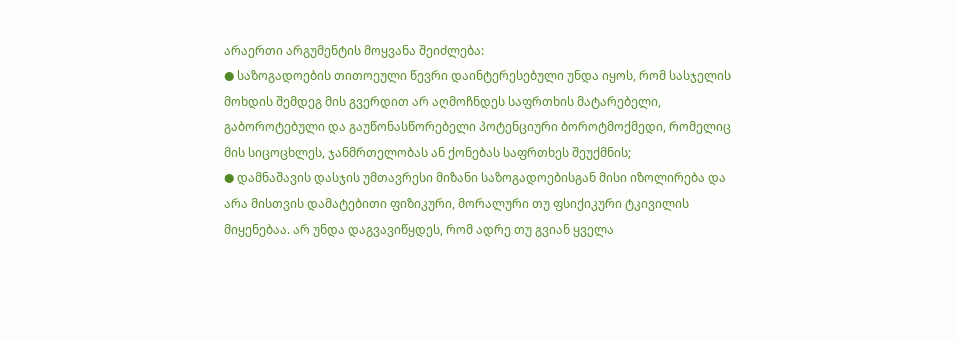არაერთი არგუმენტის მოყვანა შეიძლება:
● საზოგადოების თითოეული წევრი დაინტერესებული უნდა იყოს, რომ სასჯელის მოხდის შემდეგ მის გვერდით არ აღმოჩნდეს საფრთხის მატარებელი, გაბოროტებული და გაუწონასწორებელი პოტენციური ბოროტმოქმედი, რომელიც მის სიცოცხლეს, ჯანმრთელობას ან ქონებას საფრთხეს შეუქმნის;
● დამნაშავის დასჯის უმთავრესი მიზანი საზოგადოებისგან მისი იზოლირება და არა მისთვის დამატებითი ფიზიკური, მორალური თუ ფსიქიკური ტკივილის მიყენებაა. არ უნდა დაგვავიწყდეს, რომ ადრე თუ გვიან ყველა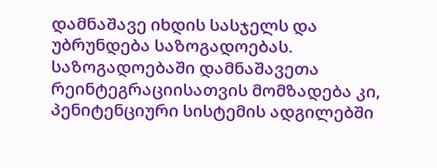დამნაშავე იხდის სასჯელს და უბრუნდება საზოგადოებას. საზოგადოებაში დამნაშავეთა რეინტეგრაციისათვის მომზადება კი, პენიტენციური სისტემის ადგილებში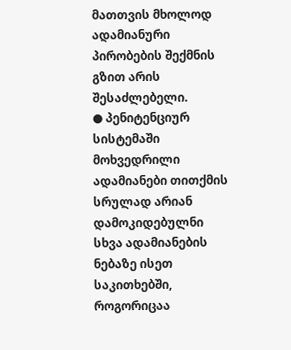მათთვის მხოლოდ ადამიანური პირობების შექმნის გზით არის შესაძლებელი.
● პენიტენციურ სისტემაში მოხვედრილი ადამიანები თითქმის სრულად არიან დამოკიდებულნი სხვა ადამიანების ნებაზე ისეთ საკითხებში, როგორიცაა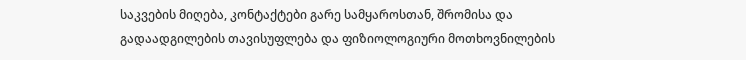საკვების მიღება, კონტაქტები გარე სამყაროსთან, შრომისა და გადაადგილების თავისუფლება და ფიზიოლოგიური მოთხოვნილების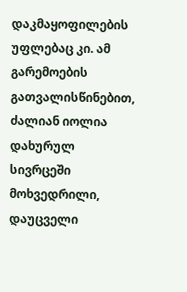დაკმაყოფილების უფლებაც კი. ამ გარემოების გათვალისწინებით, ძალიან იოლია დახურულ სივრცეში მოხვედრილი, დაუცველი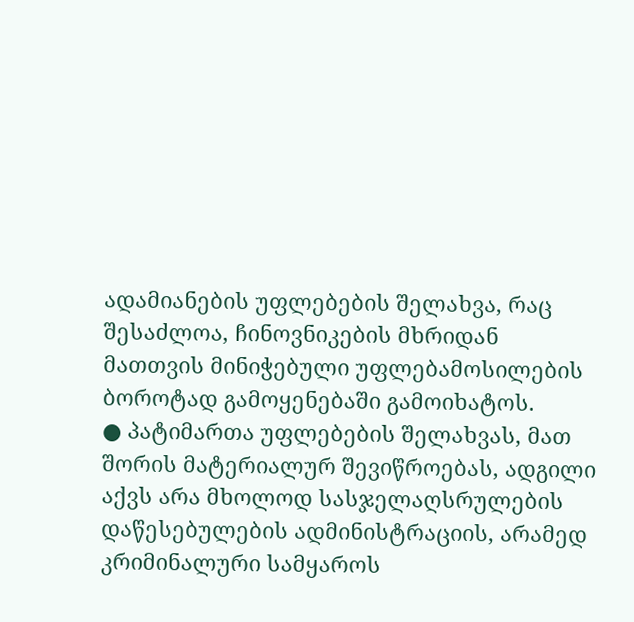ადამიანების უფლებების შელახვა, რაც შესაძლოა, ჩინოვნიკების მხრიდან მათთვის მინიჭებული უფლებამოსილების ბოროტად გამოყენებაში გამოიხატოს.
● პატიმართა უფლებების შელახვას, მათ შორის მატერიალურ შევიწროებას, ადგილი აქვს არა მხოლოდ სასჯელაღსრულების დაწესებულების ადმინისტრაციის, არამედ კრიმინალური სამყაროს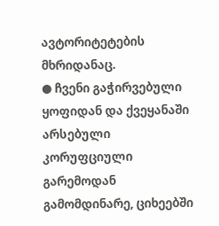ავტორიტეტების მხრიდანაც.
● ჩვენი გაჭირვებული ყოფიდან და ქვეყანაში არსებული კორუფციული გარემოდან გამომდინარე, ციხეებში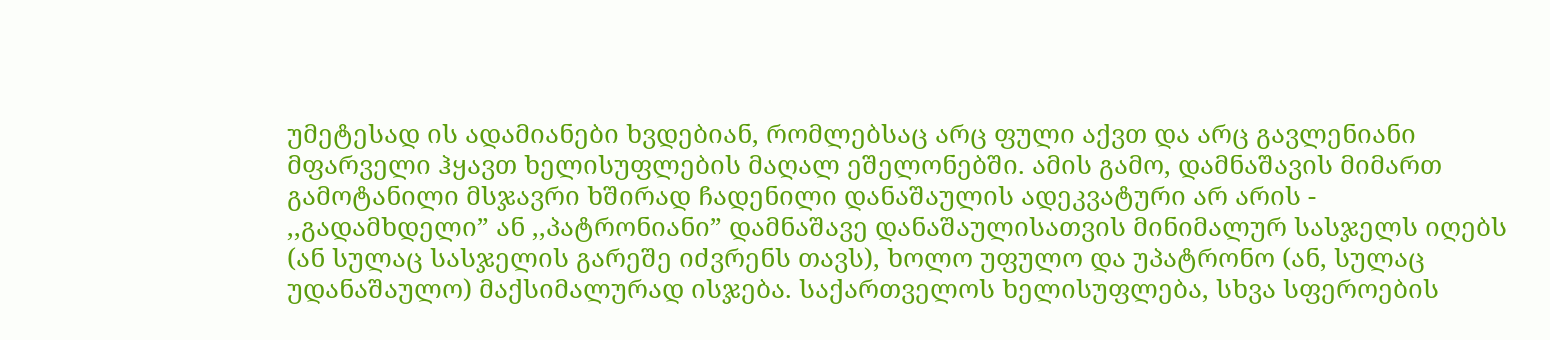უმეტესად ის ადამიანები ხვდებიან, რომლებსაც არც ფული აქვთ და არც გავლენიანი მფარველი ჰყავთ ხელისუფლების მაღალ ეშელონებში. ამის გამო, დამნაშავის მიმართ გამოტანილი მსჯავრი ხშირად ჩადენილი დანაშაულის ადეკვატური არ არის - ,,გადამხდელი” ან ,,პატრონიანი” დამნაშავე დანაშაულისათვის მინიმალურ სასჯელს იღებს (ან სულაც სასჯელის გარეშე იძვრენს თავს), ხოლო უფულო და უპატრონო (ან, სულაც უდანაშაულო) მაქსიმალურად ისჯება. საქართველოს ხელისუფლება, სხვა სფეროების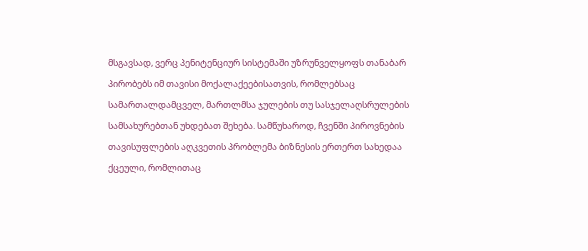მსგავსად, ვერც პენიტენციურ სისტემაში უზრუნველყოფს თანაბარ პირობებს იმ თავისი მოქალაქეებისათვის, რომლებსაც სამართალდამცველ, მართლმსა ჯულების თუ სასჯელაღსრულების სამსახურებთან უხდებათ შეხება. სამწუხაროდ, ჩვენში პიროვნების თავისუფლების აღკვეთის პრობლემა ბიზნესის ერთერთ სახედაა ქცეული, რომლითაც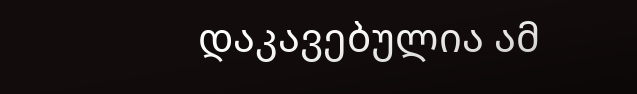დაკავებულია ამ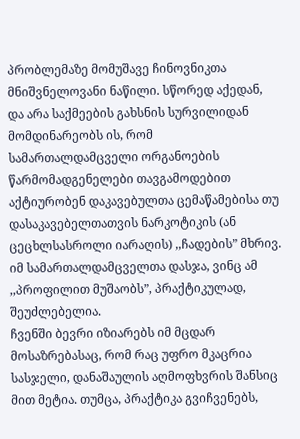პრობლემაზე მომუშავე ჩინოვნიკთა მნიშვნელოვანი ნაწილი. სწორედ აქედან, და არა საქმეების გახსნის სურვილიდან მომდინარეობს ის, რომ სამართალდამცველი ორგანოების წარმომადგენელები თავგამოდებით აქტიურობენ დაკავებულთა ცემაწამებისა თუ დასაკავებელთათვის ნარკოტიკის (ან ცეცხლსასროლი იარაღის) ,,ჩადების” მხრივ. იმ სამართალდამცველთა დასჯა, ვინც ამ ,,პროფილით მუშაობს”, პრაქტიკულად, შეუძლებელია.
ჩვენში ბევრი იზიარებს იმ მცდარ მოსაზრებასაც, რომ რაც უფრო მკაცრია სასჯელი, დანაშაულის აღმოფხვრის შანსიც მით მეტია. თუმცა, პრაქტიკა გვიჩვენებს,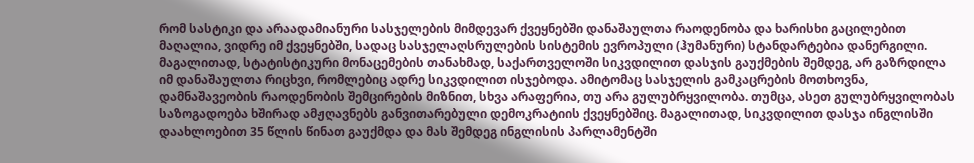რომ სასტიკი და არაადამიანური სასჯელების მიმდევარ ქვეყნებში დანაშაულთა რაოდენობა და ხარისხი გაცილებით მაღალია, ვიდრე იმ ქვეყნებში, სადაც სასჯელაღსრულების სისტემის ევროპული (ჰუმანური) სტანდარტებია დანერგილი. მაგალითად, სტატისტიკური მონაცემების თანახმად, საქართველოში სიკვდილით დასჯის გაუქმების შემდეგ, არ გაზრდილა იმ დანაშაულთა რიცხვი, რომლებიც ადრე სიკვდილით ისჯებოდა. ამიტომაც სასჯელის გამკაცრების მოთხოვნა, დამნაშავეობის რაოდენობის შემცირების მიზნით, სხვა არაფერია, თუ არა გულუბრყვილობა. თუმცა, ასეთ გულუბრყვილობას საზოგადოება ხშირად ამჟღავნებს განვითარებული დემოკრატიის ქვეყნებშიც. მაგალითად, სიკვდილით დასჯა ინგლისში დაახლოებით 35 წლის წინათ გაუქმდა და მას შემდეგ ინგლისის პარლამენტში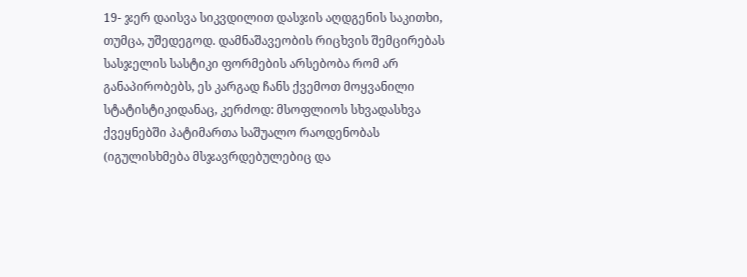19- ჯერ დაისვა სიკვდილით დასჯის აღდგენის საკითხი, თუმცა, უშედეგოდ. დამნაშავეობის რიცხვის შემცირებას სასჯელის სასტიკი ფორმების არსებობა რომ არ განაპირობებს, ეს კარგად ჩანს ქვემოთ მოყვანილი სტატისტიკიდანაც, კერძოდ: მსოფლიოს სხვადასხვა ქვეყნებში პატიმართა საშუალო რაოდენობას (იგულისხმება მსჯავრდებულებიც და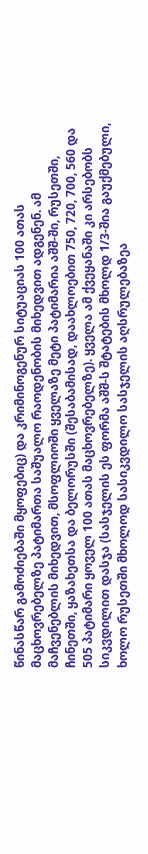წინასწარ გამოძიებაში მყოფებიც) და კრიმინოგენურ სიტუაციას 100 ათას მაცხოვრებელზე პატიმართა საშუალო რაოდენობის მიხედვით ადგენენ. ამ მაჩვენებლის მიხედვით, მსოფლიოში ყველაზე მეტი პატიმარია აშშ-ში, რუსეთში, ჩინეთში, ყაზახეთსა და ბელორუსში (შესაბამისად, დაახლოებით 750, 720, 700, 560 და 505 პატიმარი ყოველ 100 ათას მაცხოვრებელზე). ყველა ამ ქვეყანაში კი არსებობს სიკვდილით დასჯა (სასჯელის ეს ფორმა აშშ-ს შტატების მხოლდ 1/3-შია გაუქმებული, ხოლო რუსეთში მხოლოდ სასიკვდილო სასჯელის აღსრულებაზეა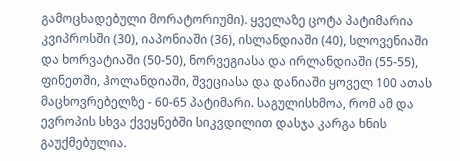გამოცხადებული მორატორიუმი). ყველაზე ცოტა პატიმარია კვიპროსში (30), იაპონიაში (36), ისლანდიაში (40), სლოვენიაში და ხორვატიაში (50-50), ნორვეგიასა და ირლანდიაში (55-55), ფინეთში, ჰოლანდიაში, შვეციასა და დანიაში ყოველ 100 ათას მაცხოვრებელზე - 60-65 პატიმარი. საგულისხმოა, რომ ამ და ევროპის სხვა ქვეყნებში სიკვდილით დასჯა კარგა ხნის გაუქმებულია.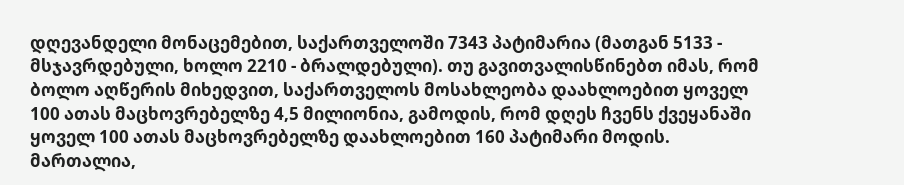დღევანდელი მონაცემებით, საქართველოში 7343 პატიმარია (მათგან 5133 - მსჯავრდებული, ხოლო 2210 - ბრალდებული). თუ გავითვალისწინებთ იმას, რომ ბოლო აღწერის მიხედვით, საქართველოს მოსახლეობა დაახლოებით ყოველ 100 ათას მაცხოვრებელზე 4,5 მილიონია, გამოდის, რომ დღეს ჩვენს ქვეყანაში ყოველ 100 ათას მაცხოვრებელზე დაახლოებით 160 პატიმარი მოდის.
მართალია,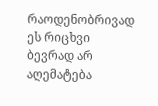რაოდენობრივად ეს რიცხვი ბევრად არ აღემატება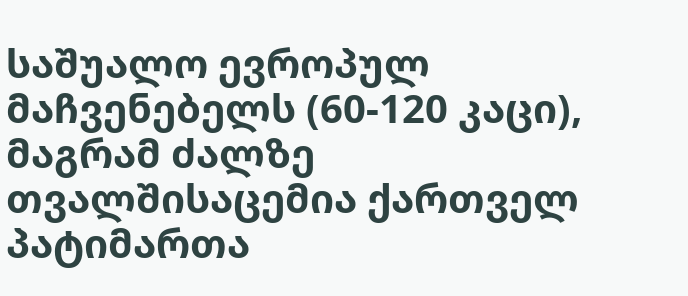საშუალო ევროპულ მაჩვენებელს (60-120 კაცი), მაგრამ ძალზე თვალშისაცემია ქართველ პატიმართა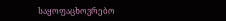საყოფაცხოვრებო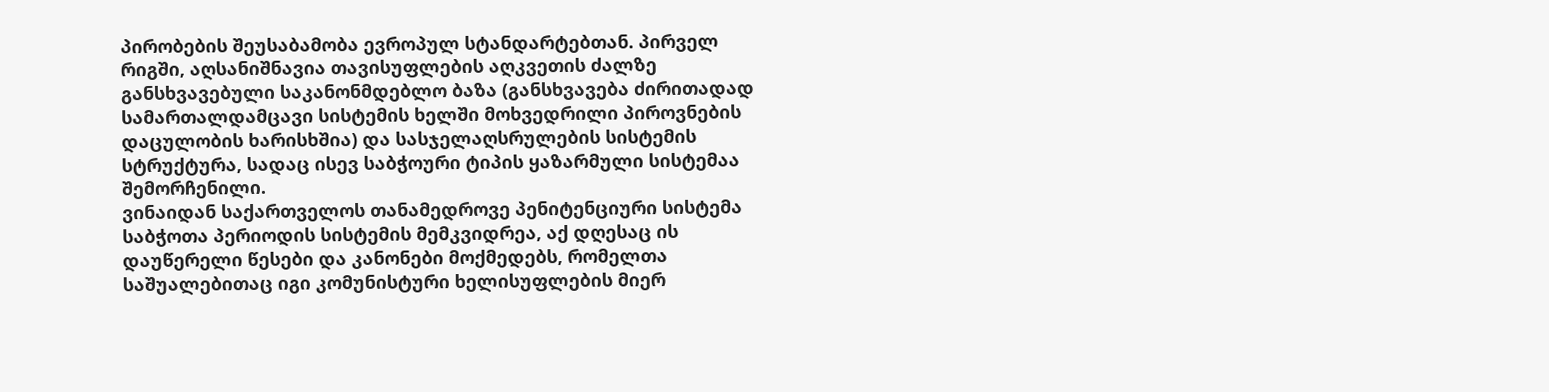პირობების შეუსაბამობა ევროპულ სტანდარტებთან. პირველ რიგში, აღსანიშნავია თავისუფლების აღკვეთის ძალზე განსხვავებული საკანონმდებლო ბაზა (განსხვავება ძირითადად სამართალდამცავი სისტემის ხელში მოხვედრილი პიროვნების დაცულობის ხარისხშია) და სასჯელაღსრულების სისტემის სტრუქტურა, სადაც ისევ საბჭოური ტიპის ყაზარმული სისტემაა შემორჩენილი.
ვინაიდან საქართველოს თანამედროვე პენიტენციური სისტემა საბჭოთა პერიოდის სისტემის მემკვიდრეა, აქ დღესაც ის დაუწერელი წესები და კანონები მოქმედებს, რომელთა საშუალებითაც იგი კომუნისტური ხელისუფლების მიერ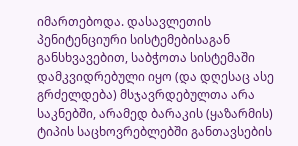იმართებოდა. დასავლეთის პენიტენციური სისტემებისაგან განსხვავებით, საბჭოთა სისტემაში დამკვიდრებული იყო (და დღესაც ასე გრძელდება) მსჯავრდებულთა არა საკნებში, არამედ ბარაკის (ყაზარმის) ტიპის საცხოვრებლებში განთავსების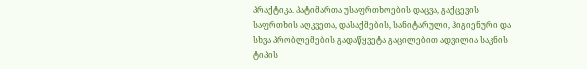პრაქტიკა. პატიმართა უსაფრთხოების დაცვა, გაქცევის საფრთხის აღკვეთა, დასაქმების, სანიტარული, ჰიგიენური და სხვა პრობლემების გადაწყვეტა გაცილებით ადვილია საკნის ტიპის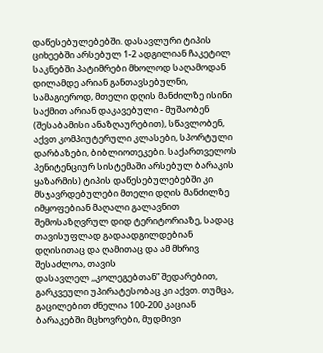დაწესებულებებში. დასავლური ტიპის ციხეებში არსებულ 1-2 ადგილიან ჩაკეტილ საკნებში პატიმრები მხოლოდ საღამოდან დილამდე არიან განთავსებულნი, სამაგიეროდ, მთელი დღის მანძილზე ისინი საქმით არიან დაკავებული - მუშაობენ (შესაბამისი ანაზღაურებით), სწავლობენ, აქვთ კომპიუტერული კლასები, სპორტული დარბაზები, ბიბლიოთეკები. საქართველოს პენიტენციურ სისტემაში არსებულ ბარაკის ყაზარმის) ტიპის დაწესებულებებში კი მსჯავრდებულები მთელი დღის მანძილზე იმყოფებიან მაღალი გალავნით შემოსაზღვრულ დიდ ტერიტორიაზე, სადაც თავისუფლად გადაადგილდებიან დღისითაც და ღამითაც და ამ მხრივ შესაძლოა, თავის
დასავლელ ,,კოლეგებთან” შედარებით, გარკვეული უპირატესობაც კი აქვთ. თუმცა, გაცილებით ძნელია 100-200 კაციან ბარაკებში მცხოვრები, მუდმივი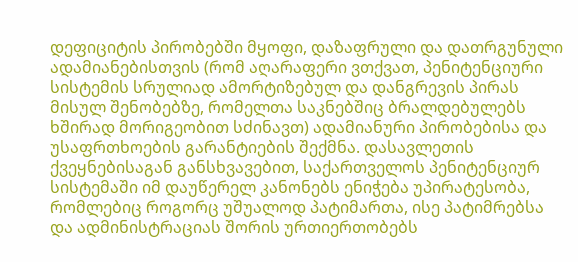დეფიციტის პირობებში მყოფი, დაზაფრული და დათრგუნული ადამიანებისთვის (რომ აღარაფერი ვთქვათ, პენიტენციური სისტემის სრულიად ამორტიზებულ და დანგრევის პირას მისულ შენობებზე, რომელთა საკნებშიც ბრალდებულებს ხშირად მორიგეობით სძინავთ) ადამიანური პირობებისა და უსაფრთხოების გარანტიების შექმნა. დასავლეთის ქვეყნებისაგან განსხვავებით, საქართველოს პენიტენციურ სისტემაში იმ დაუწერელ კანონებს ენიჭება უპირატესობა, რომლებიც როგორც უშუალოდ პატიმართა, ისე პატიმრებსა და ადმინისტრაციას შორის ურთიერთობებს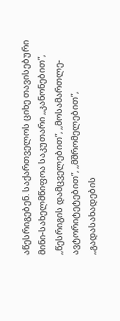აწესრიგებენ. საქართველოს ციხე თავისებური მინი-სახელმწიფოა საკუთარი ,,კანონებით”, ,,წესრიგის დამცველებით”, ,,მოსამართლე-ავტორიტეტებით”, ,,მშრომელებით”, ,,გადასახადების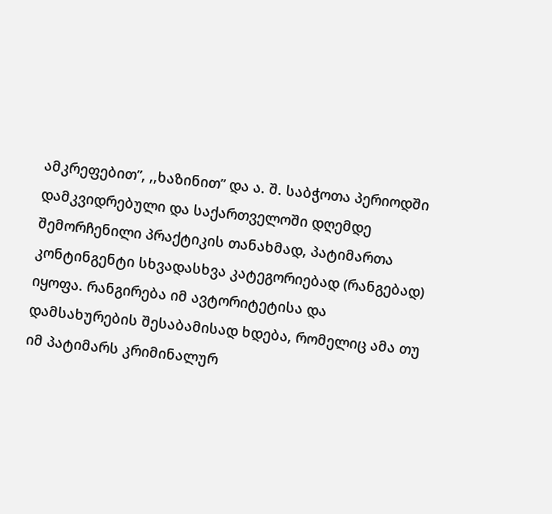ამკრეფებით”, ,,ხაზინით” და ა. შ. საბჭოთა პერიოდში დამკვიდრებული და საქართველოში დღემდე შემორჩენილი პრაქტიკის თანახმად, პატიმართა კონტინგენტი სხვადასხვა კატეგორიებად (რანგებად) იყოფა. რანგირება იმ ავტორიტეტისა და დამსახურების შესაბამისად ხდება, რომელიც ამა თუ იმ პატიმარს კრიმინალურ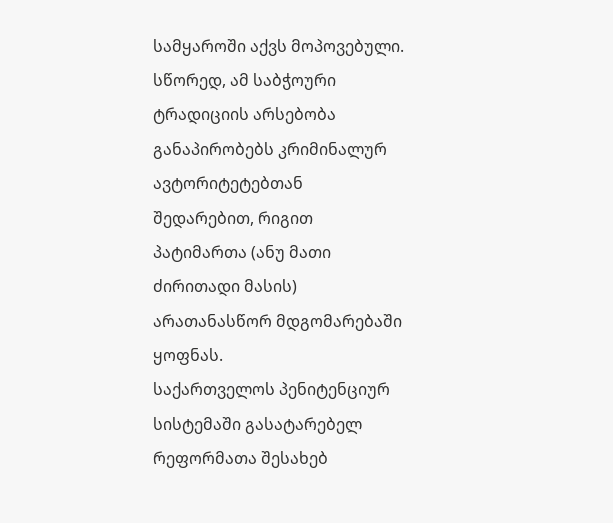სამყაროში აქვს მოპოვებული. სწორედ, ამ საბჭოური ტრადიციის არსებობა განაპირობებს კრიმინალურ ავტორიტეტებთან შედარებით, რიგით პატიმართა (ანუ მათი ძირითადი მასის) არათანასწორ მდგომარებაში ყოფნას.
საქართველოს პენიტენციურ სისტემაში გასატარებელ რეფორმათა შესახებ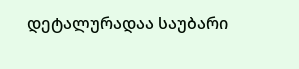დეტალურადაა საუბარი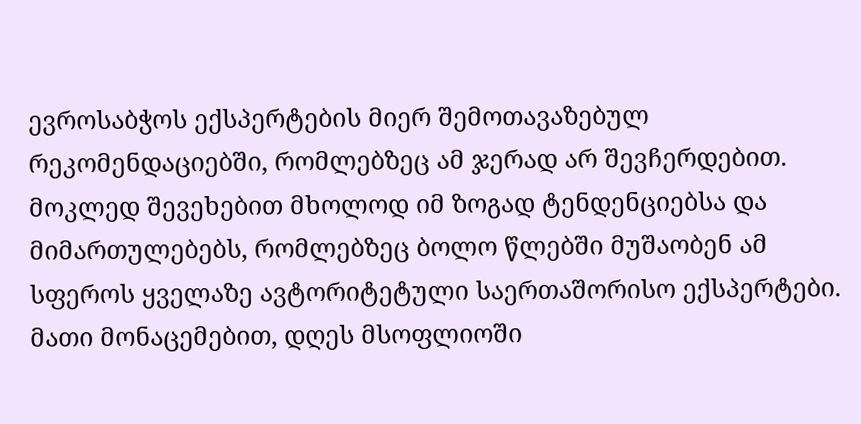ევროსაბჭოს ექსპერტების მიერ შემოთავაზებულ რეკომენდაციებში, რომლებზეც ამ ჯერად არ შევჩერდებით. მოკლედ შევეხებით მხოლოდ იმ ზოგად ტენდენციებსა და მიმართულებებს, რომლებზეც ბოლო წლებში მუშაობენ ამ სფეროს ყველაზე ავტორიტეტული საერთაშორისო ექსპერტები. მათი მონაცემებით, დღეს მსოფლიოში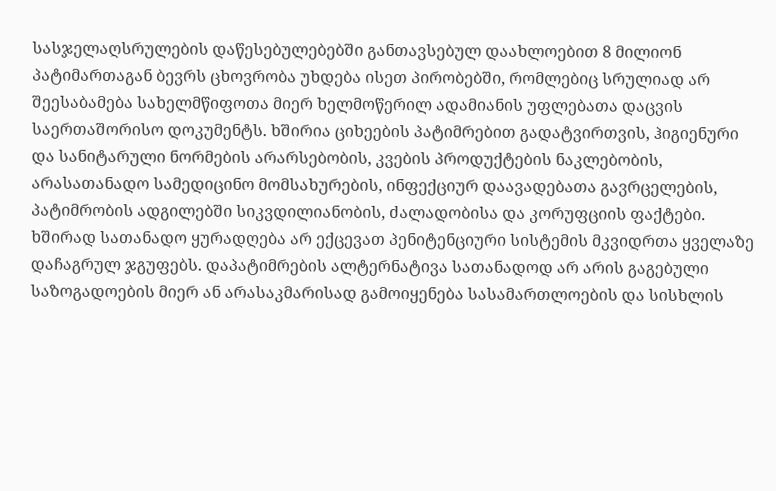სასჯელაღსრულების დაწესებულებებში განთავსებულ დაახლოებით 8 მილიონ პატიმართაგან ბევრს ცხოვრობა უხდება ისეთ პირობებში, რომლებიც სრულიად არ შეესაბამება სახელმწიფოთა მიერ ხელმოწერილ ადამიანის უფლებათა დაცვის საერთაშორისო დოკუმენტს. ხშირია ციხეების პატიმრებით გადატვირთვის, ჰიგიენური და სანიტარული ნორმების არარსებობის, კვების პროდუქტების ნაკლებობის, არასათანადო სამედიცინო მომსახურების, ინფექციურ დაავადებათა გავრცელების, პატიმრობის ადგილებში სიკვდილიანობის, ძალადობისა და კორუფციის ფაქტები. ხშირად სათანადო ყურადღება არ ექცევათ პენიტენციური სისტემის მკვიდრთა ყველაზე დაჩაგრულ ჯგუფებს. დაპატიმრების ალტერნატივა სათანადოდ არ არის გაგებული საზოგადოების მიერ ან არასაკმარისად გამოიყენება სასამართლოების და სისხლის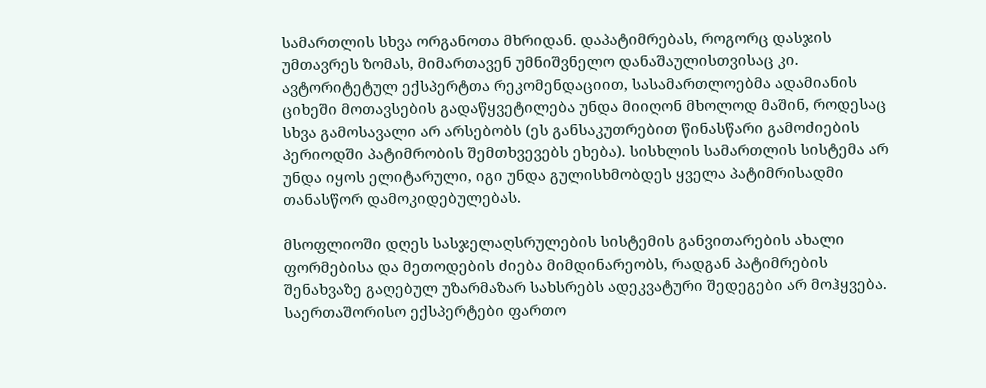სამართლის სხვა ორგანოთა მხრიდან. დაპატიმრებას, როგორც დასჯის უმთავრეს ზომას, მიმართავენ უმნიშვნელო დანაშაულისთვისაც კი. ავტორიტეტულ ექსპერტთა რეკომენდაციით, სასამართლოებმა ადამიანის ციხეში მოთავსების გადაწყვეტილება უნდა მიიღონ მხოლოდ მაშინ, როდესაც სხვა გამოსავალი არ არსებობს (ეს განსაკუთრებით წინასწარი გამოძიების პერიოდში პატიმრობის შემთხვევებს ეხება). სისხლის სამართლის სისტემა არ უნდა იყოს ელიტარული, იგი უნდა გულისხმობდეს ყველა პატიმრისადმი თანასწორ დამოკიდებულებას.

მსოფლიოში დღეს სასჯელაღსრულების სისტემის განვითარების ახალი ფორმებისა და მეთოდების ძიება მიმდინარეობს, რადგან პატიმრების შენახვაზე გაღებულ უზარმაზარ სახსრებს ადეკვატური შედეგები არ მოჰყვება. საერთაშორისო ექსპერტები ფართო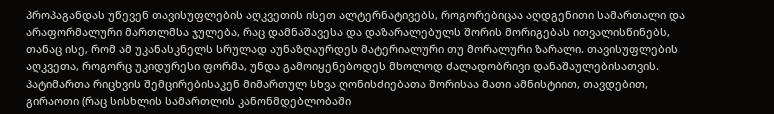პროპაგანდას უწევენ თავისუფლების აღკვეთის ისეთ ალტერნატივებს, როგორებიცაა აღდგენითი სამართალი და არაფორმალური მართლმსა ჯულება, რაც დამნაშავესა და დაზარალებულს შორის მორიგებას ითვალისწინებს, თანაც ისე, რომ ამ უკანასკნელს სრულად აუნაზღაურდეს მატერიალური თუ მორალური ზარალი. თავისუფლების აღკვეთა, როგორც უკიდურესი ფორმა, უნდა გამოიყენებოდეს მხოლოდ ძალადობრივი დანაშაულებისათვის. პატიმართა რიცხვის შემცირებისაკენ მიმართულ სხვა ღონისძიებათა შორისაა მათი ამნისტიით, თავდებით, გირაოთი (რაც სისხლის სამართლის კანონმდებლობაში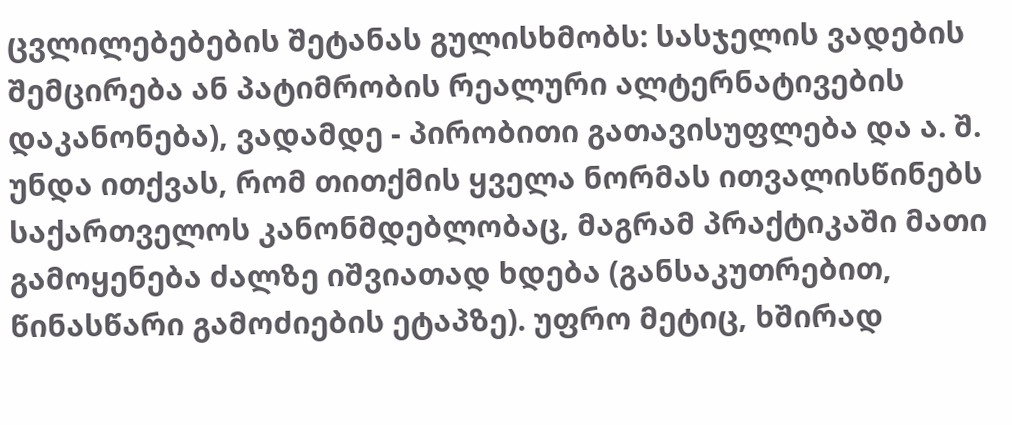ცვლილებებების შეტანას გულისხმობს: სასჯელის ვადების შემცირება ან პატიმრობის რეალური ალტერნატივების დაკანონება), ვადამდე - პირობითი გათავისუფლება და ა. შ. უნდა ითქვას, რომ თითქმის ყველა ნორმას ითვალისწინებს საქართველოს კანონმდებლობაც, მაგრამ პრაქტიკაში მათი გამოყენება ძალზე იშვიათად ხდება (განსაკუთრებით, წინასწარი გამოძიების ეტაპზე). უფრო მეტიც, ხშირად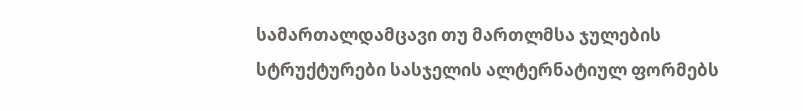სამართალდამცავი თუ მართლმსა ჯულების სტრუქტურები სასჯელის ალტერნატიულ ფორმებს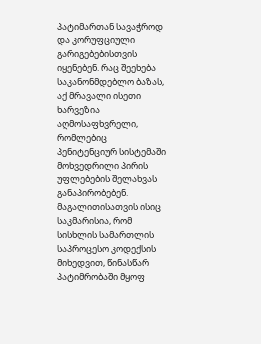პატიმართან სავაჭროდ და კორუფციული გარიგებებისთვის იყენებენ. რაც შეეხება საკანონმდებლო ბაზას, აქ მრავალი ისეთი ხარვეზია აღმოსაფხვრელი, რომლებიც პენიტენციურ სისტემაში მოხვედრილი პირის უფლებების შელახვას განაპირობებენ. მაგალითისათვის ისიც საკმარისია, რომ სისხლის სამართლის საპროცესო კოდექსის მიხედვით, წინასწარ პატიმრობაში მყოფ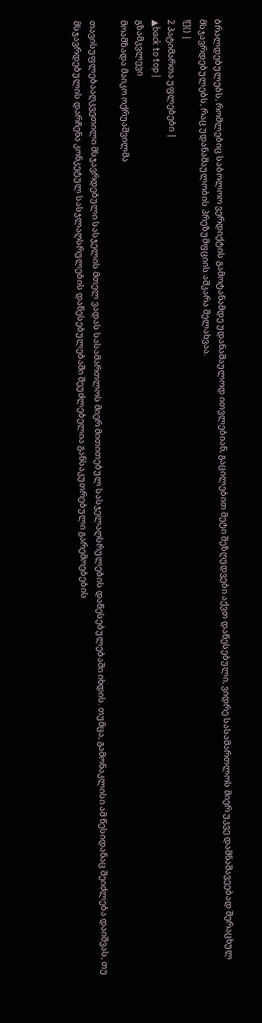ბრალდებულებს, რომლებიც საბოლოო ვერდიქტის გამოტანამდე უდანაშაულოდ ითვლებიან, გაცილებით მეტი შეზღუდვები აქვთ დაწესებული, ვიდრე სასამართლოს მიერ უკვე დამნაშავეებად შერაცხულ მსჯავრდებულებს, რაც უდანაშაულობის პრეზუმფციის აშკარა შელახვაა.
![]() |
2 პატიმართა უფლებები |
▲back to top |
გზამკვლევი
მოამზადა მაიკო ოქრუაშვილმა

თავისუფლებააღკვეთილი მსჯავრდებული სასჯელის მთელ ვადას სასამართლოს მიერ მითითებულ სასჯელაღსრულების დაწესებულებაში იხდის. თუმცა, გამონაკლისი ამ წესიდანაც შეიძლება დაიშვას, თუ მსჯავრდებულის დარჩენა კონკეტულ სასჯლაღსრულების დაწესებულებაში შეუძლებელია განსაკუთრებული გარემოებების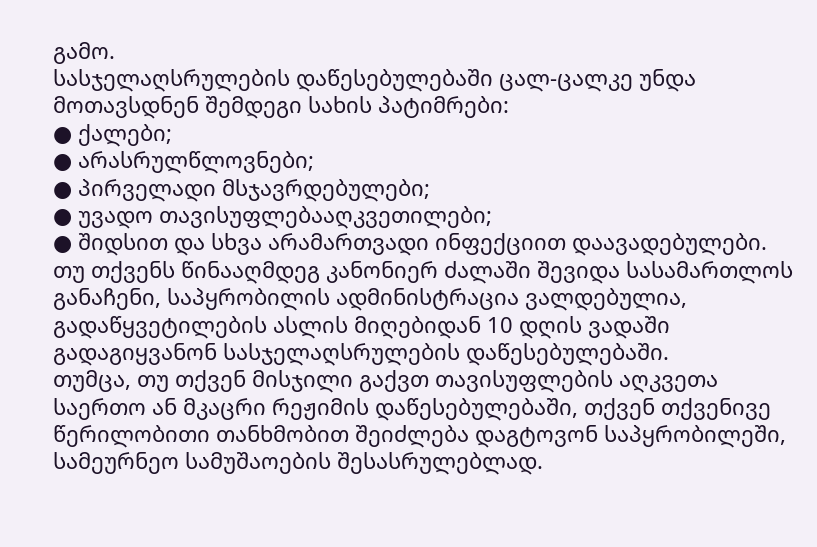გამო.
სასჯელაღსრულების დაწესებულებაში ცალ-ცალკე უნდა მოთავსდნენ შემდეგი სახის პატიმრები:
● ქალები;
● არასრულწლოვნები;
● პირველადი მსჯავრდებულები;
● უვადო თავისუფლებააღკვეთილები;
● შიდსით და სხვა არამართვადი ინფექციით დაავადებულები.
თუ თქვენს წინააღმდეგ კანონიერ ძალაში შევიდა სასამართლოს განაჩენი, საპყრობილის ადმინისტრაცია ვალდებულია, გადაწყვეტილების ასლის მიღებიდან 10 დღის ვადაში გადაგიყვანონ სასჯელაღსრულების დაწესებულებაში.
თუმცა, თუ თქვენ მისჯილი გაქვთ თავისუფლების აღკვეთა საერთო ან მკაცრი რეჟიმის დაწესებულებაში, თქვენ თქვენივე წერილობითი თანხმობით შეიძლება დაგტოვონ საპყრობილეში, სამეურნეო სამუშაოების შესასრულებლად.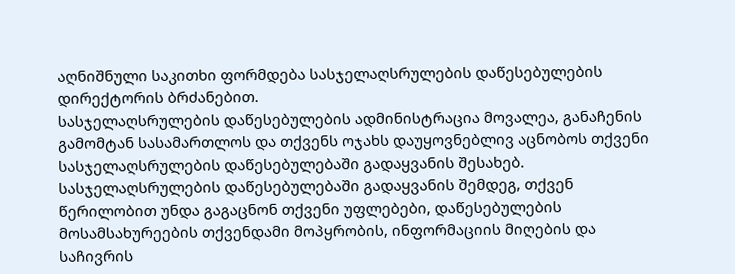აღნიშნული საკითხი ფორმდება სასჯელაღსრულების დაწესებულების დირექტორის ბრძანებით.
სასჯელაღსრულების დაწესებულების ადმინისტრაცია მოვალეა, განაჩენის გამომტან სასამართლოს და თქვენს ოჯახს დაუყოვნებლივ აცნობოს თქვენი სასჯელაღსრულების დაწესებულებაში გადაყვანის შესახებ.
სასჯელაღსრულების დაწესებულებაში გადაყვანის შემდეგ, თქვენ წერილობით უნდა გაგაცნონ თქვენი უფლებები, დაწესებულების მოსამსახურეების თქვენდამი მოპყრობის, ინფორმაციის მიღების და საჩივრის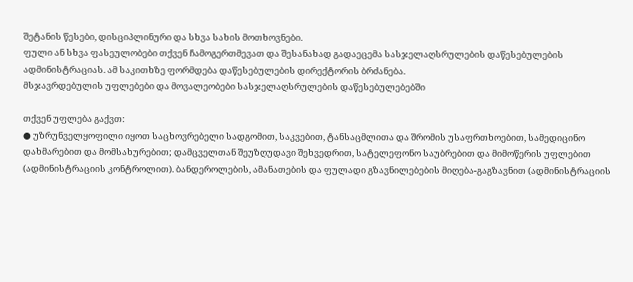შეტანის წესები, დისციპლინური და სხვა სახის მოთხოვნები.
ფული ან სხვა ფასეულობები თქვენ ჩამოგერთმევათ და შესანახად გადაეცემა სასჯელაღსრულების დაწესებულების ადმინისტრაციას. ამ საკითხზე ფორმდება დაწესებულების დირექტორის ბრძანება.
მსჯავრდებულის უფლებები და მოვალეობები სასჯელაღსრულების დაწესებულებებში

თქვენ უფლება გაქვთ:
● უზრუნველყოფილი იყოთ საცხოვრებელი სადგომით, საკვებით, ტანსაცმლითა და შრომის უსაფრთხოებით, სამედიცინო დახმარებით და მომსახურებით; დამცველთან შეუზღუდავი შეხვედრით, სატელეფონო საუბრებით და მიმოწერის უფლებით (ადმინისტრაციის კონტროლით). ბანდეროლების, ამანათების და ფულადი გზავნილებების მიღება-გაგზავნით (ადმინისტრაციის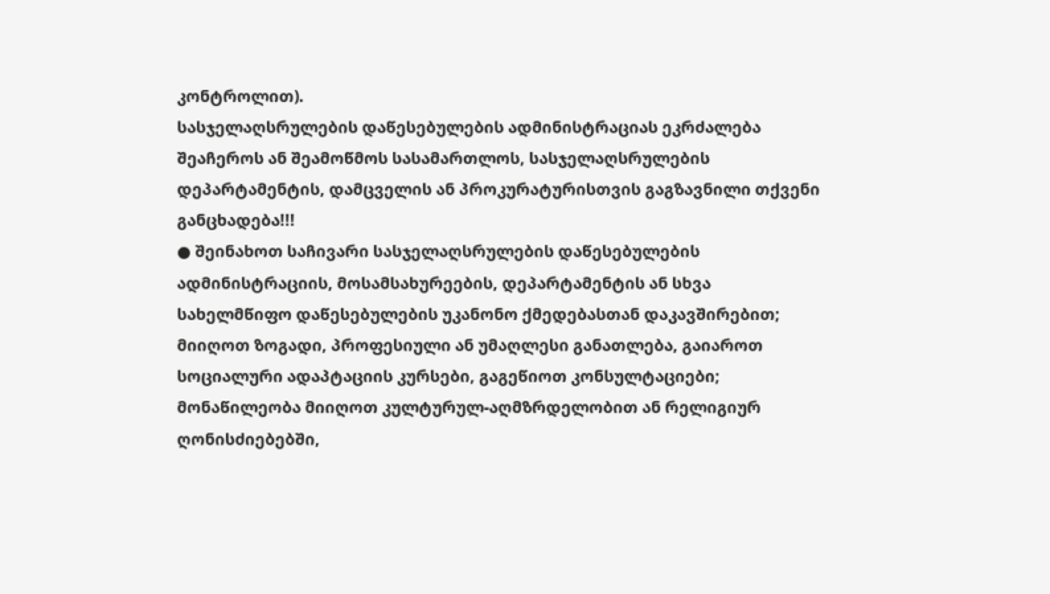კონტროლით).
სასჯელაღსრულების დაწესებულების ადმინისტრაციას ეკრძალება შეაჩეროს ან შეამოწმოს სასამართლოს, სასჯელაღსრულების დეპარტამენტის, დამცველის ან პროკურატურისთვის გაგზავნილი თქვენი განცხადება!!!
● შეინახოთ საჩივარი სასჯელაღსრულების დაწესებულების ადმინისტრაციის, მოსამსახურეების, დეპარტამენტის ან სხვა სახელმწიფო დაწესებულების უკანონო ქმედებასთან დაკავშირებით; მიიღოთ ზოგადი, პროფესიული ან უმაღლესი განათლება, გაიაროთ სოციალური ადაპტაციის კურსები, გაგეწიოთ კონსულტაციები; მონაწილეობა მიიღოთ კულტურულ-აღმზრდელობით ან რელიგიურ ღონისძიებებში,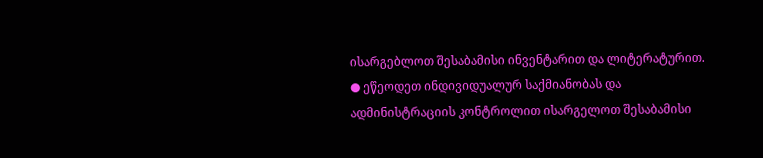ისარგებლოთ შესაბამისი ინვენტარით და ლიტერატურით.
● ეწეოდეთ ინდივიდუალურ საქმიანობას და ადმინისტრაციის კონტროლით ისარგელოთ შესაბამისი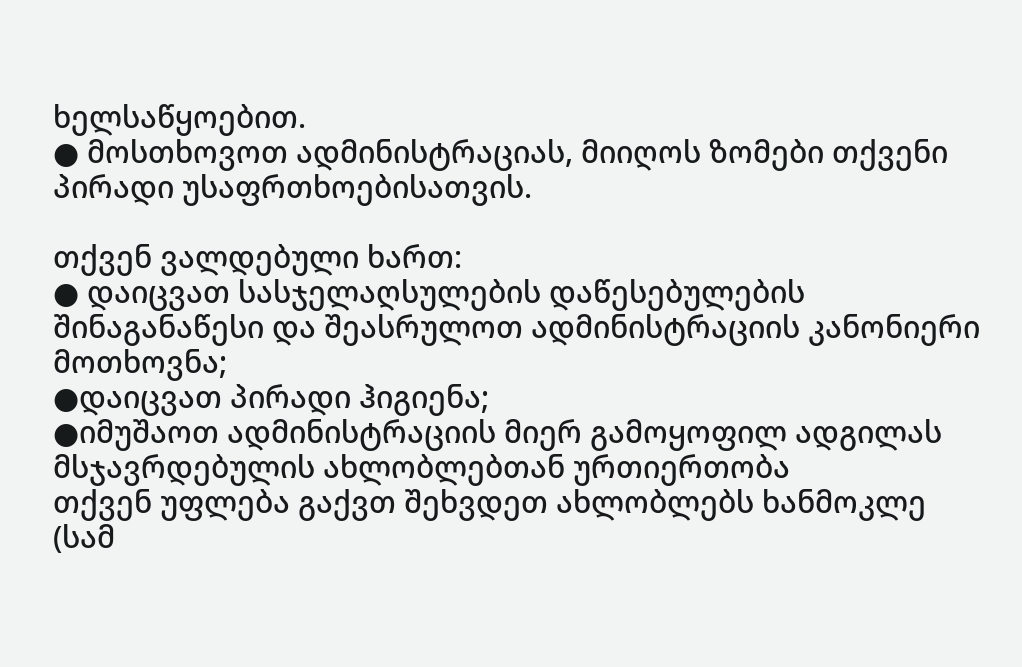ხელსაწყოებით.
● მოსთხოვოთ ადმინისტრაციას, მიიღოს ზომები თქვენი პირადი უსაფრთხოებისათვის.

თქვენ ვალდებული ხართ:
● დაიცვათ სასჯელაღსულების დაწესებულების შინაგანაწესი და შეასრულოთ ადმინისტრაციის კანონიერი მოთხოვნა;
●დაიცვათ პირადი ჰიგიენა;
●იმუშაოთ ადმინისტრაციის მიერ გამოყოფილ ადგილას
მსჯავრდებულის ახლობლებთან ურთიერთობა
თქვენ უფლება გაქვთ შეხვდეთ ახლობლებს ხანმოკლე (სამ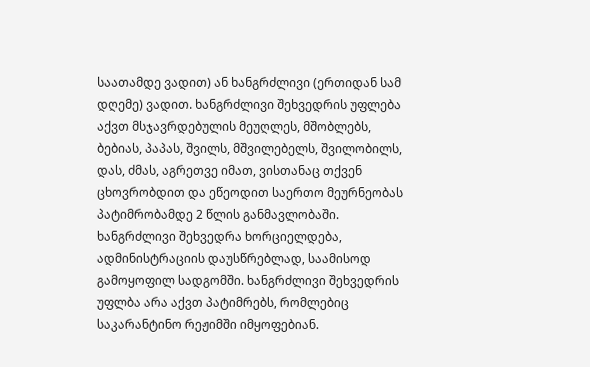საათამდე ვადით) ან ხანგრძლივი (ერთიდან სამ დღემე) ვადით. ხანგრძლივი შეხვედრის უფლება აქვთ მსჯავრდებულის მეუღლეს, მშობლებს, ბებიას, პაპას, შვილს, მშვილებელს, შვილობილს, დას, ძმას, აგრეთვე იმათ, ვისთანაც თქვენ ცხოვრობდით და ეწეოდით საერთო მეურნეობას პატიმრობამდე 2 წლის განმავლობაში. ხანგრძლივი შეხვედრა ხორციელდება, ადმინისტრაციის დაუსწრებლად, საამისოდ გამოყოფილ სადგომში. ხანგრძლივი შეხვედრის უფლბა არა აქვთ პატიმრებს, რომლებიც საკარანტინო რეჟიმში იმყოფებიან.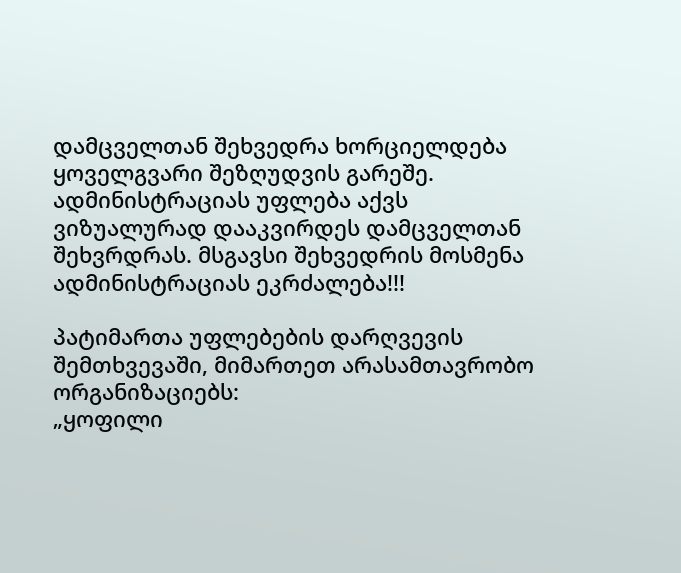დამცველთან შეხვედრა ხორციელდება ყოველგვარი შეზღუდვის გარეშე. ადმინისტრაციას უფლება აქვს ვიზუალურად დააკვირდეს დამცველთან შეხვრდრას. მსგავსი შეხვედრის მოსმენა ადმინისტრაციას ეკრძალება!!!

პატიმართა უფლებების დარღვევის შემთხვევაში, მიმართეთ არასამთავრობო ორგანიზაციებს:
„ყოფილი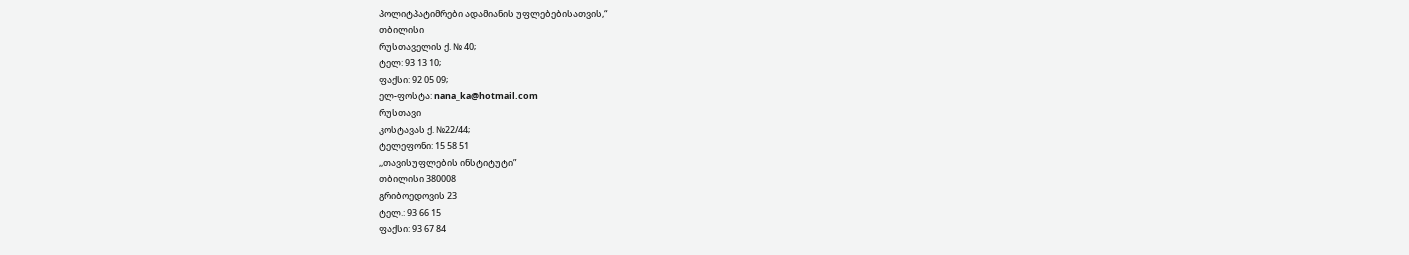პოლიტპატიმრები ადამიანის უფლებებისათვის,“
თბილისი
რუსთაველის ქ. № 40;
ტელ: 93 13 10;
ფაქსი: 92 05 09;
ელ-ფოსტა: nana_ka@hotmail.com
რუსთავი
კოსტავას ქ. №22/44;
ტელეფონი: 15 58 51
,,თავისუფლების ინსტიტუტი”
თბილისი 380008
გრიბოედოვის 23
ტელ.: 93 66 15
ფაქსი: 93 67 84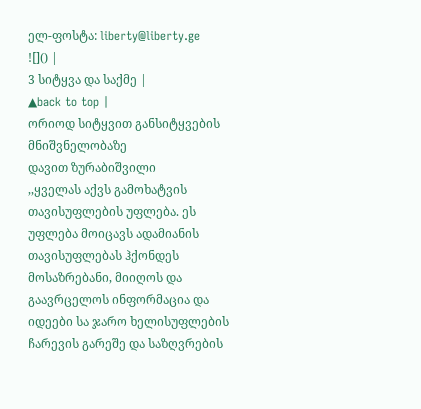ელ-ფოსტა: liberty@liberty.ge
![]() |
3 სიტყვა და საქმე |
▲back to top |
ორიოდ სიტყვით განსიტყვების მნიშვნელობაზე
დავით ზურაბიშვილი
,,ყველას აქვს გამოხატვის თავისუფლების უფლება. ეს უფლება მოიცავს ადამიანის თავისუფლებას ჰქონდეს მოსაზრებანი, მიიღოს და გაავრცელოს ინფორმაცია და იდეები სა ჯარო ხელისუფლების ჩარევის გარეშე და საზღვრების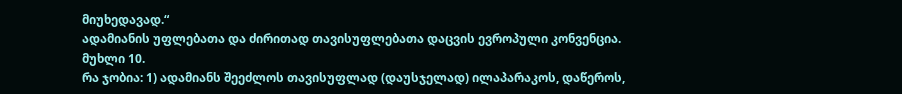მიუხედავად.“
ადამიანის უფლებათა და ძირითად თავისუფლებათა დაცვის ევროპული კონვენცია.
მუხლი 10.
რა ჯობია: 1) ადამიანს შეეძლოს თავისუფლად (დაუსჯელად) ილაპარაკოს, დაწეროს,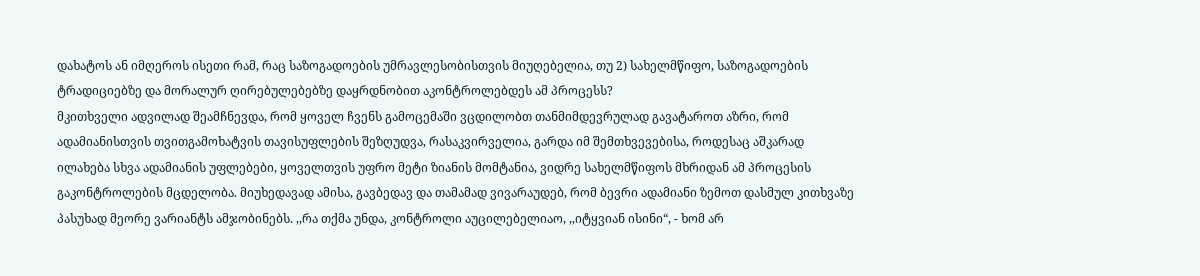დახატოს ან იმღეროს ისეთი რამ, რაც საზოგადოების უმრავლესობისთვის მიუღებელია, თუ 2) სახელმწიფო, საზოგადოების ტრადიციებზე და მორალურ ღირებულებებზე დაყრდნობით აკონტროლებდეს ამ პროცესს?
მკითხველი ადვილად შეამჩნევდა, რომ ყოველ ჩვენს გამოცემაში ვცდილობთ თანმიმდევრულად გავატაროთ აზრი, რომ ადამიანისთვის თვითგამოხატვის თავისუფლების შეზღუდვა, რასაკვირველია, გარდა იმ შემთხვევებისა, როდესაც აშკარად ილახება სხვა ადამიანის უფლებები, ყოველთვის უფრო მეტი ზიანის მომტანია, ვიდრე სახელმწიფოს მხრიდან ამ პროცესის გაკონტროლების მცდელობა. მიუხედავად ამისა, გავბედავ და თამამად ვივარაუდებ, რომ ბევრი ადამიანი ზემოთ დასმულ კითხვაზე პასუხად მეორე ვარიანტს ამჯობინებს. ,,რა თქმა უნდა, კონტროლი აუცილებელიაო, ,,იტყვიან ისინი“, - ხომ არ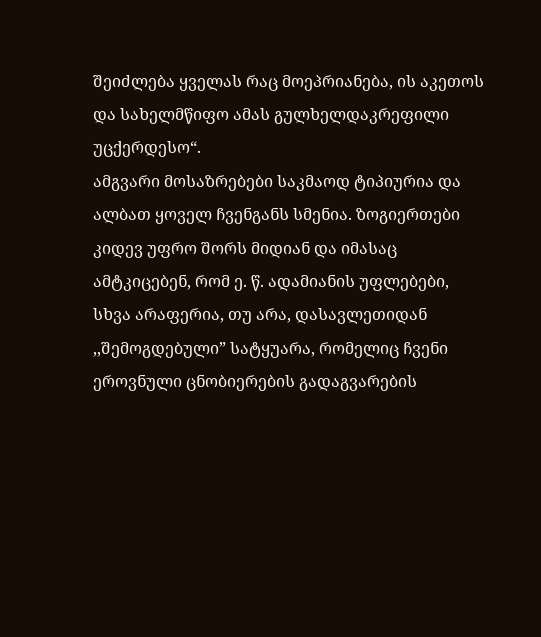შეიძლება ყველას რაც მოეპრიანება, ის აკეთოს და სახელმწიფო ამას გულხელდაკრეფილი უცქერდესო“.
ამგვარი მოსაზრებები საკმაოდ ტიპიურია და ალბათ ყოველ ჩვენგანს სმენია. ზოგიერთები კიდევ უფრო შორს მიდიან და იმასაც ამტკიცებენ, რომ ე. წ. ადამიანის უფლებები, სხვა არაფერია, თუ არა, დასავლეთიდან ,,შემოგდებული” სატყუარა, რომელიც ჩვენი ეროვნული ცნობიერების გადაგვარების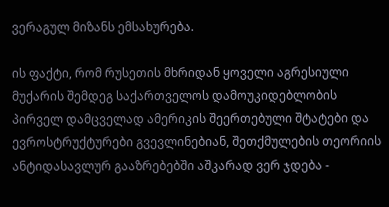ვერაგულ მიზანს ემსახურება.

ის ფაქტი, რომ რუსეთის მხრიდან ყოველი აგრესიული მუქარის შემდეგ საქართველოს დამოუკიდებლობის პირველ დამცველად ამერიკის შეერთებული შტატები და ევროსტრუქტურები გვევლინებიან, შეთქმულების თეორიის ანტიდასავლურ გააზრებებში აშკარად ვერ ჯდება -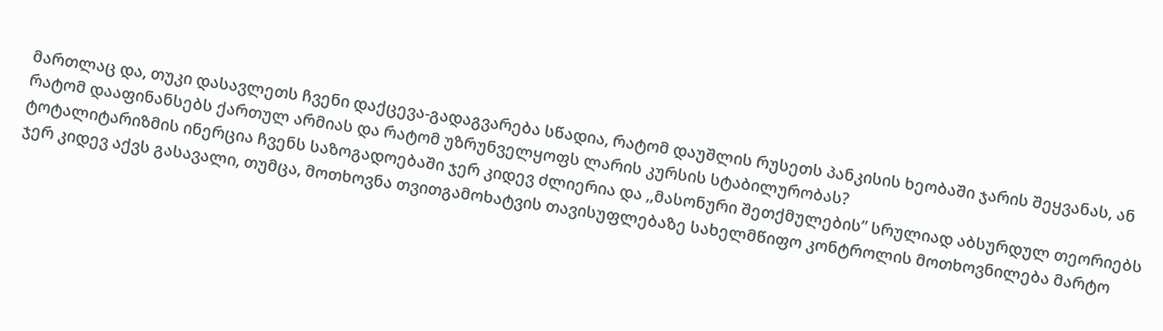მართლაც და, თუკი დასავლეთს ჩვენი დაქცევა-გადაგვარება სწადია, რატომ დაუშლის რუსეთს პანკისის ხეობაში ჯარის შეყვანას, ან რატომ დააფინანსებს ქართულ არმიას და რატომ უზრუნველყოფს ლარის კურსის სტაბილურობას?
ტოტალიტარიზმის ინერცია ჩვენს საზოგადოებაში ჯერ კიდევ ძლიერია და ,,მასონური შეთქმულების” სრულიად აბსურდულ თეორიებს ჯერ კიდევ აქვს გასავალი, თუმცა, მოთხოვნა თვითგამოხატვის თავისუფლებაზე სახელმწიფო კონტროლის მოთხოვნილება მარტო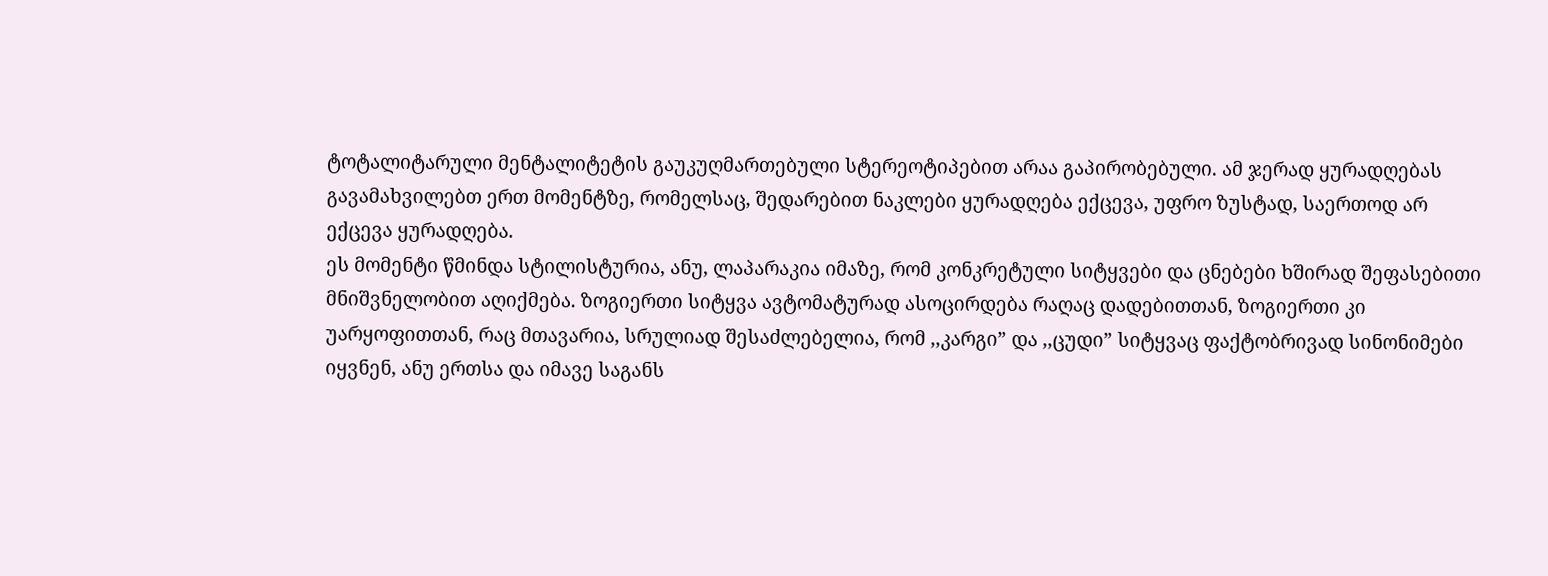ტოტალიტარული მენტალიტეტის გაუკუღმართებული სტერეოტიპებით არაა გაპირობებული. ამ ჯერად ყურადღებას გავამახვილებთ ერთ მომენტზე, რომელსაც, შედარებით ნაკლები ყურადღება ექცევა, უფრო ზუსტად, საერთოდ არ ექცევა ყურადღება.
ეს მომენტი წმინდა სტილისტურია, ანუ, ლაპარაკია იმაზე, რომ კონკრეტული სიტყვები და ცნებები ხშირად შეფასებითი მნიშვნელობით აღიქმება. ზოგიერთი სიტყვა ავტომატურად ასოცირდება რაღაც დადებითთან, ზოგიერთი კი უარყოფითთან, რაც მთავარია, სრულიად შესაძლებელია, რომ ,,კარგი” და ,,ცუდი” სიტყვაც ფაქტობრივად სინონიმები იყვნენ, ანუ ერთსა და იმავე საგანს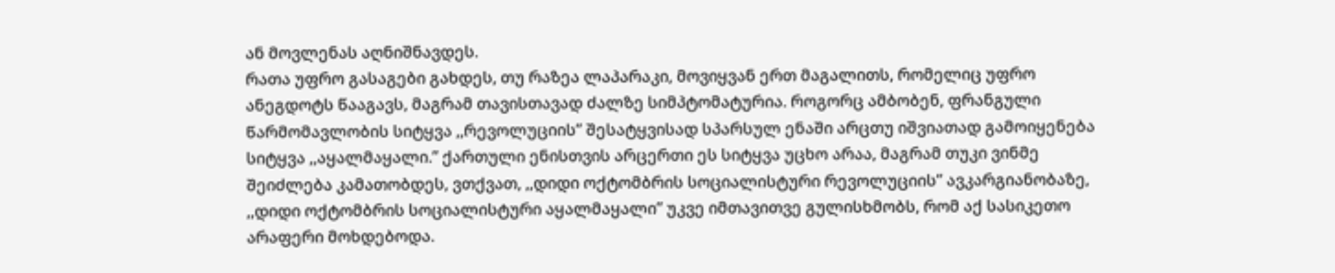ან მოვლენას აღნიშნავდეს.
რათა უფრო გასაგები გახდეს, თუ რაზეა ლაპარაკი, მოვიყვან ერთ მაგალითს, რომელიც უფრო ანეგდოტს წააგავს, მაგრამ თავისთავად ძალზე სიმპტომატურია. როგორც ამბობენ, ფრანგული წარმომავლობის სიტყვა ,,რევოლუციის” შესატყვისად სპარსულ ენაში არცთუ იშვიათად გამოიყენება სიტყვა ,,აყალმაყალი.” ქართული ენისთვის არცერთი ეს სიტყვა უცხო არაა, მაგრამ თუკი ვინმე შეიძლება კამათობდეს, ვთქვათ, ,,დიდი ოქტომბრის სოციალისტური რევოლუციის” ავკარგიანობაზე, ,,დიდი ოქტომბრის სოციალისტური აყალმაყალი” უკვე იმთავითვე გულისხმობს, რომ აქ სასიკეთო არაფერი მოხდებოდა.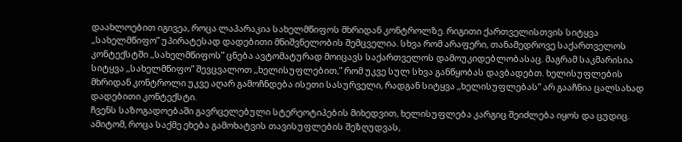დაახლოებით იგივეა, როცა ლაპარაკია სახელმწიფოს მხრიდან კონტროლზე. რიგითი ქართველისთვის სიტყვა ,,სახელმწიფო” უპირატესად დადებითი მნიშვნელობის შემცველია. სხვა რომ არაფერი, თანამედროვე საქართველოს კონტექსტში ,,სახელმწიფოს” ცნება ავტომატურად მოიცავს საქართველოს დამოუკიდებლობასაც. მაგრამ საკმარისია სიტყვა ,,სახელმწიფო” შევცვალოთ ,,ხელისუფლებით,” რომ უკვე სულ სხვა განწყობას დავბადებთ. ხელისუფლების მხრიდან კონტროლი უკვე აღარ გამოჩნდება ისეთი სასურველი, რადგან სიტყვა ,,ხელისუფლებას” არ გააჩნია ცალსახად დადებითი კონტექსტი.
ჩვენს საზოგადოებაში გავრცელებული სტერეოტიპების მიხედვით, ხელისუფლება კარგიც შეიძლება იყოს და ცუდიც. ამიტომ, როცა საქმე ეხება გამოხატვის თავისუფლების შეზღუდვას,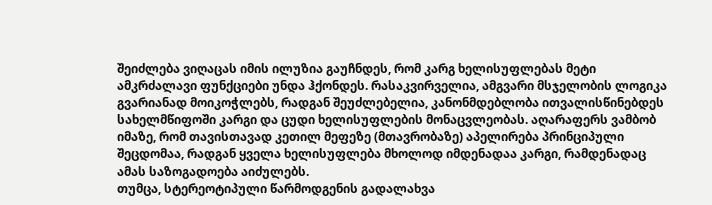შეიძლება ვიღაცას იმის ილუზია გაუჩნდეს, რომ კარგ ხელისუფლებას მეტი ამკრძალავი ფუნქციები უნდა ჰქონდეს. რასაკვირველია, ამგვარი მსჯელობის ლოგიკა გვარიანად მოიკოჭლებს, რადგან შეუძლებელია, კანონმდებლობა ითვალისწინებდეს სახელმწიფოში კარგი და ცუდი ხელისუფლების მონაცვლეობას. აღარაფერს ვამბობ იმაზე, რომ თავისთავად კეთილ მეფეზე (მთავრობაზე) აპელირება პრინციპული შეცდომაა, რადგან ყველა ხელისუფლება მხოლოდ იმდენადაა კარგი, რამდენადაც ამას საზოგადოება აიძულებს.
თუმცა, სტერეოტიპული წარმოდგენის გადალახვა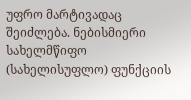უფრო მარტივადაც შეიძლება. ნებისმიერი სახელმწიფო (სახელისუფლო) ფუნქციის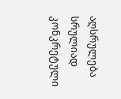აღსრულება სრულიად კონკრეტული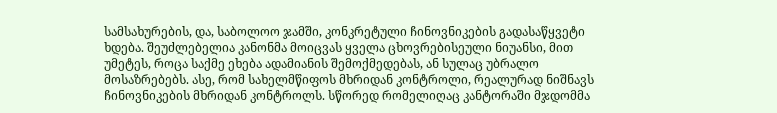სამსახურების, და, საბოლოო ჯამში, კონკრეტული ჩინოვნიკების გადასაწყვეტი ხდება. შეუძლებელია კანონმა მოიცვას ყველა ცხოვრებისეული ნიუანსი, მით უმეტეს, როცა საქმე ეხება ადამიანის შემოქმედებას, ან სულაც უბრალო მოსაზრებებს. ასე, რომ სახელმწიფოს მხრიდან კონტროლი, რეალურად ნიშნავს ჩინოვნიკების მხრიდან კონტროლს. სწორედ რომელიღაც კანტორაში მჯდომმა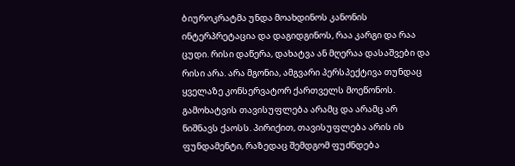ბიუროკრატმა უნდა მოახდინოს კანონის ინტერპრეტაცია და დაგიდგინოს, რაა კარგი და რაა ცუდი. რისი დაწერა, დახატვა ან მღერაა დასაშვები და რისი არა. არა მგონია, ამგვარი პერსპექტივა თუნდაც ყველაზე კონსერვატორ ქართველს მოეწონოს. გამოხატვის თავისუფლება არამც და არამც არ ნიშნავს ქაოსს. პირიქით, თავისუფლება არის ის ფუნდამენტი, რაზედაც შემდგომ ფუძნდება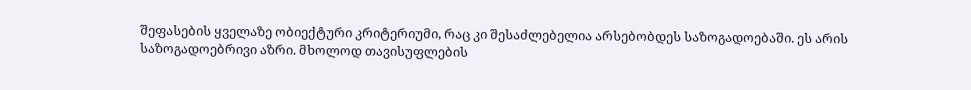შეფასების ყველაზე ობიექტური კრიტერიუმი, რაც კი შესაძლებელია არსებობდეს საზოგადოებაში. ეს არის საზოგადოებრივი აზრი. მხოლოდ თავისუფლების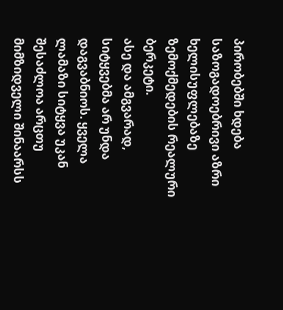პირობებში ხდება საზოგადოებრივი აზრი ხელისუფლებაზე ზემოქმედების რეალური ბერკეტი.
ასე და ამგვარად, სიტყვებმა არ უნდა დაგვაბნიოს. ყველა ლამაზი სიტყვა უკან შესაძლოა არცთუ მიმზიდველი შინაარსს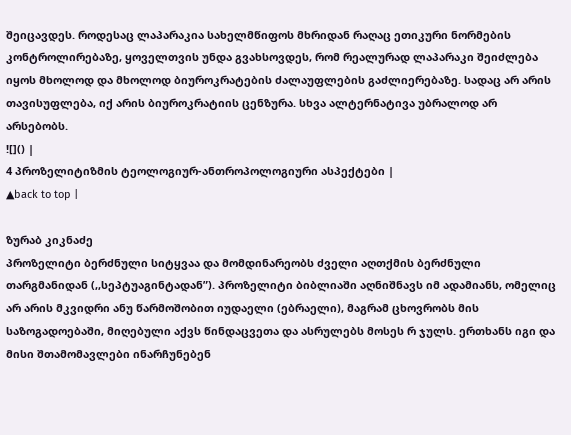შეიცავდეს. როდესაც ლაპარაკია სახელმწიფოს მხრიდან რაღაც ეთიკური ნორმების კონტროლირებაზე, ყოველთვის უნდა გვახსოვდეს, რომ რეალურად ლაპარაკი შეიძლება იყოს მხოლოდ და მხოლოდ ბიუროკრატების ძალაუფლების გაძლიერებაზე. სადაც არ არის თავისუფლება, იქ არის ბიუროკრატიის ცენზურა. სხვა ალტერნატივა უბრალოდ არ არსებობს.
![]() |
4 პროზელიტიზმის ტეოლოგიურ-ანთროპოლოგიური ასპექტები |
▲back to top |

ზურაბ კიკნაძე
პროზელიტი ბერძნული სიტყვაა და მომდინარეობს ძველი აღთქმის ბერძნული თარგმანიდან (,,სეპტუაგინტადან”). პროზელიტი ბიბლიაში აღნიშნავს იმ ადამიანს, ომელიც არ არის მკვიდრი ანუ წარმოშობით იუდაელი (ებრაელი), მაგრამ ცხოვრობს მის საზოგადოებაში, მიღებული აქვს წინდაცვეთა და ასრულებს მოსეს რ ჯულს. ერთხანს იგი და მისი შთამომავლები ინარჩუნებენ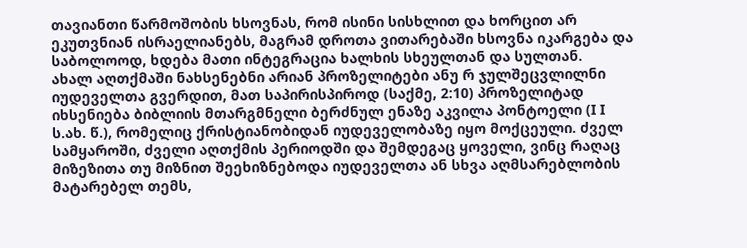თავიანთი წარმოშობის ხსოვნას, რომ ისინი სისხლით და ხორცით არ ეკუთვნიან ისრაელიანებს, მაგრამ დროთა ვითარებაში ხსოვნა იკარგება და საბოლოოდ, ხდება მათი ინტეგრაცია ხალხის სხეულთან და სულთან.
ახალ აღთქმაში ნახსენებნი არიან პროზელიტები ანუ რ ჯულშეცვლილნი იუდეველთა გვერდით, მათ საპირისპიროდ (საქმე, 2:10) პროზელიტად იხსენიება ბიბლიის მთარგმნელი ბერძნულ ენაზე აკვილა პონტოელი (I I ს.ახ. წ.), რომელიც ქრისტიანობიდან იუდეველობაზე იყო მოქცეული. ძველ სამყაროში, ძველი აღთქმის პერიოდში და შემდეგაც ყოველი, ვინც რაღაც მიზეზითა თუ მიზნით შეეხიზნებოდა იუდეველთა ან სხვა აღმსარებლობის მატარებელ თემს,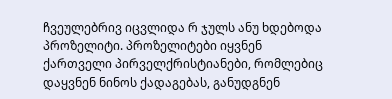ჩვეულებრივ იცვლიდა რ ჯულს ანუ ხდებოდა პროზელიტი. პროზელიტები იყვნენ ქართველი პირველქრისტიანები, რომლებიც დაყვნენ ნინოს ქადაგებას, განუდგნენ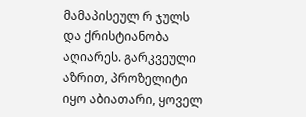მამაპისეულ რ ჯულს და ქრისტიანობა აღიარეს. გარკვეული აზრით, პროზელიტი იყო აბიათარი, ყოველ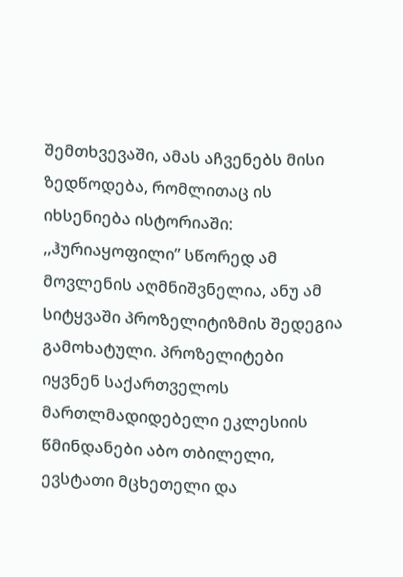შემთხვევაში, ამას აჩვენებს მისი ზედწოდება, რომლითაც ის იხსენიება ისტორიაში: ,,ჰურიაყოფილი” სწორედ ამ მოვლენის აღმნიშვნელია, ანუ ამ სიტყვაში პროზელიტიზმის შედეგია გამოხატული. პროზელიტები იყვნენ საქართველოს მართლმადიდებელი ეკლესიის წმინდანები აბო თბილელი, ევსტათი მცხეთელი და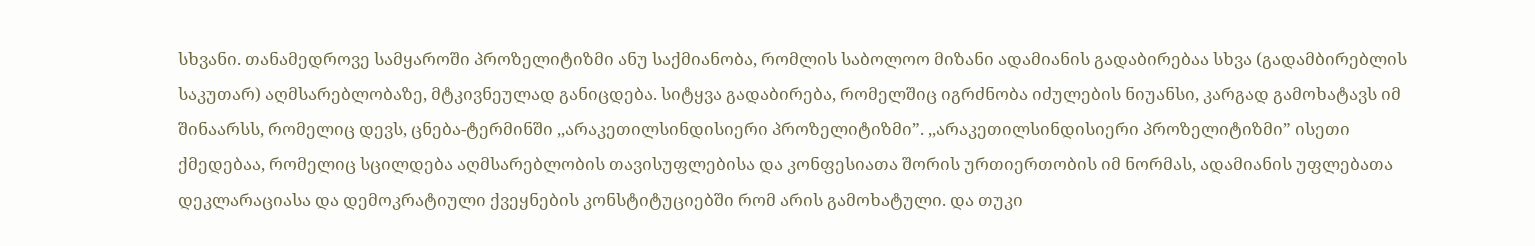სხვანი. თანამედროვე სამყაროში პროზელიტიზმი ანუ საქმიანობა, რომლის საბოლოო მიზანი ადამიანის გადაბირებაა სხვა (გადამბირებლის საკუთარ) აღმსარებლობაზე, მტკივნეულად განიცდება. სიტყვა გადაბირება, რომელშიც იგრძნობა იძულების ნიუანსი, კარგად გამოხატავს იმ შინაარსს, რომელიც დევს, ცნება-ტერმინში ,,არაკეთილსინდისიერი პროზელიტიზმი”. ,,არაკეთილსინდისიერი პროზელიტიზმი” ისეთი ქმედებაა, რომელიც სცილდება აღმსარებლობის თავისუფლებისა და კონფესიათა შორის ურთიერთობის იმ ნორმას, ადამიანის უფლებათა დეკლარაციასა და დემოკრატიული ქვეყნების კონსტიტუციებში რომ არის გამოხატული. და თუკი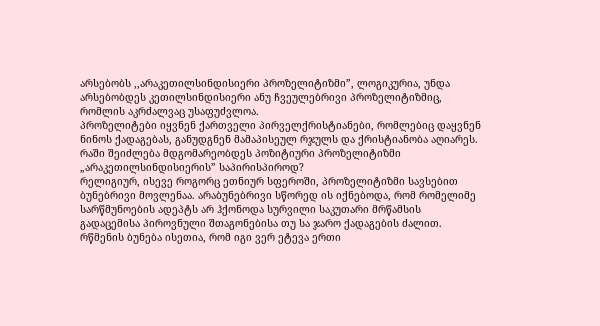არსებობს ,,არაკეთილსინდისიერი პროზელიტიზმი”, ლოგიკურია, უნდა არსებობდეს კეთილსინდისიერი ანუ ჩვეულებრივი პროზელიტიზმიც, რომლის აკრძალვაც უსაფუძვლოა.
პროზელიტები იყვნენ ქართველი პირველქრისტიანები, რომლებიც დაყვნენ ნინოს ქადაგებას, განუდგნენ მამაპისეულ რჯულს და ქრისტიანობა აღიარეს.
რაში შეიძლება მდგომარეობდეს პოზიტიური პროზელიტიზმი „არაკეთილსინდისიერის” საპირისპიროდ?
რელიგიურ, ისევე როგორც ეთნიურ სფეროში, პროზელიტიზმი სავსებით ბუნებრივი მოვლენაა. არაბუნებრივი სწორედ ის იქნებოდა, რომ რომელიმე სარწმუნოების ადეპტს არ ჰქონოდა სურვილი საკუთარი მრწამსის გადაცემისა პიროვნული შთაგონებისა თუ სა ჯარო ქადაგების ძალით. რწმენის ბუნება ისეთია, რომ იგი ვერ ეტევა ერთი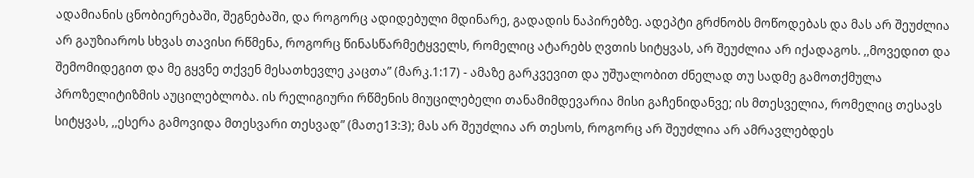ადამიანის ცნობიერებაში, შეგნებაში, და როგორც ადიდებული მდინარე, გადადის ნაპირებზე. ადეპტი გრძნობს მოწოდებას და მას არ შეუძლია არ გაუზიაროს სხვას თავისი რწმენა, როგორც წინასწარმეტყველს, რომელიც ატარებს ღვთის სიტყვას, არ შეუძლია არ იქადაგოს. ,,მოვედით და შემომიდეგით და მე გყვნე თქვენ მესათხევლე კაცთა” (მარკ.1:17) - ამაზე გარკვევით და უშუალობით ძნელად თუ სადმე გამოთქმულა პროზელიტიზმის აუცილებლობა. ის რელიგიური რწმენის მიუცილებელი თანამიმდევარია მისი გაჩენიდანვე; ის მთესველია, რომელიც თესავს სიტყვას, ,,ესერა გამოვიდა მთესვარი თესვად” (მათე13:3); მას არ შეუძლია არ თესოს, როგორც არ შეუძლია არ ამრავლებდეს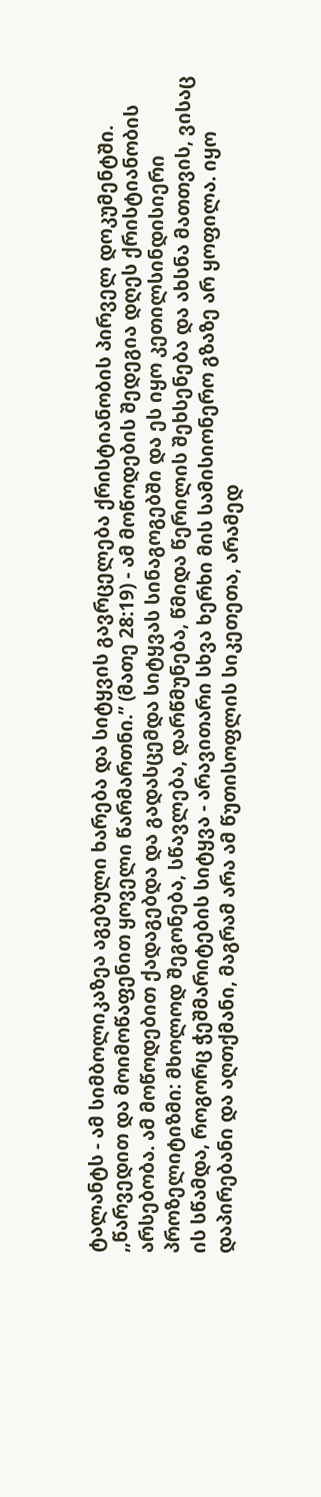ტალანტს - ამ სიმბოლიკაზეა აგებული ხარება და სიტყვის გავრცელება ქრისტიანობის პირველ დოკუმენტში. ,,წარვედით და მოიმოწაფენით ყოველი წარმართნი.” (მათე 28:19) - ამ მოწოდების შედეგია დღეს ქრისტიანობის არსებობა. ამ მოწოდებით ქადაგებდა და გადასცემდა სიტყვას სინაგოგებში და ეს იყო კეთილსინდისიერი პროზელიტიზმი: მხოლოდ შეგონება, სწავლება, დარწმუნება, წმიდა წერილის შეხსენება და ახსნა მათთვის, ვისაც ის სწამდა, როგორც ჭეშმარიტების სიტყვა - არავითარი სხვა ხერხი მის სამისიონერო გზაზე არ ყოფილა. იყო დაპირებანი და აღთქმანი, მაგრამ არა ამ წუთისოფლის სიკეთეთა, არამედ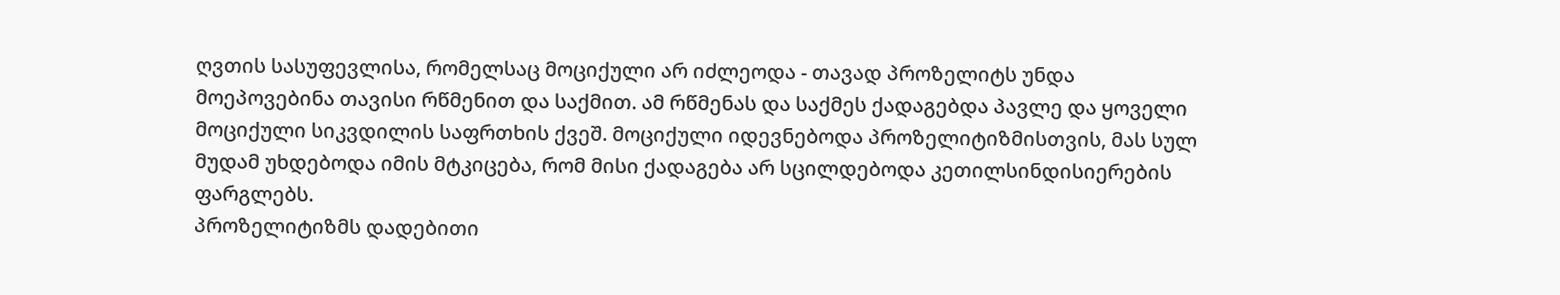ღვთის სასუფევლისა, რომელსაც მოციქული არ იძლეოდა - თავად პროზელიტს უნდა მოეპოვებინა თავისი რწმენით და საქმით. ამ რწმენას და საქმეს ქადაგებდა პავლე და ყოველი მოციქული სიკვდილის საფრთხის ქვეშ. მოციქული იდევნებოდა პროზელიტიზმისთვის, მას სულ მუდამ უხდებოდა იმის მტკიცება, რომ მისი ქადაგება არ სცილდებოდა კეთილსინდისიერების ფარგლებს.
პროზელიტიზმს დადებითი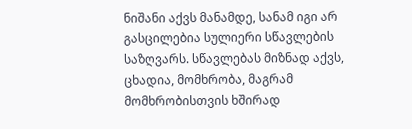ნიშანი აქვს მანამდე, სანამ იგი არ გასცილებია სულიერი სწავლების საზღვარს. სწავლებას მიზნად აქვს, ცხადია, მომხრობა, მაგრამ მომხრობისთვის ხშირად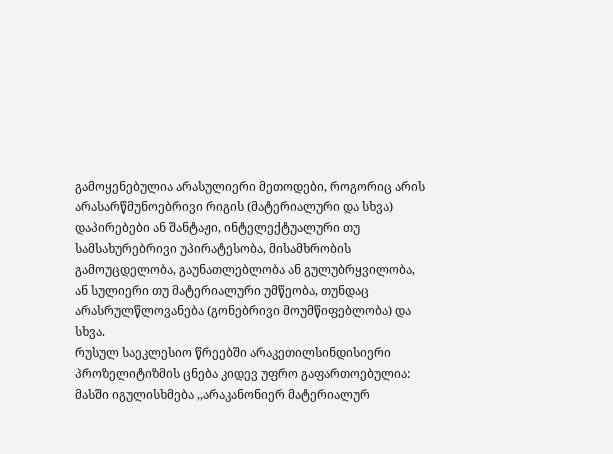გამოყენებულია არასულიერი მეთოდები, როგორიც არის არასარწმუნოებრივი რიგის (მატერიალური და სხვა) დაპირებები ან შანტაჟი, ინტელექტუალური თუ სამსახურებრივი უპირატესობა, მისამხრობის გამოუცდელობა, გაუნათლებლობა ან გულუბრყვილობა, ან სულიერი თუ მატერიალური უმწეობა, თუნდაც არასრულწლოვანება (გონებრივი მოუმწიფებლობა) და სხვა.
რუსულ საეკლესიო წრეებში არაკეთილსინდისიერი პროზელიტიზმის ცნება კიდევ უფრო გაფართოებულია: მასში იგულისხმება ,,არაკანონიერ მატერიალურ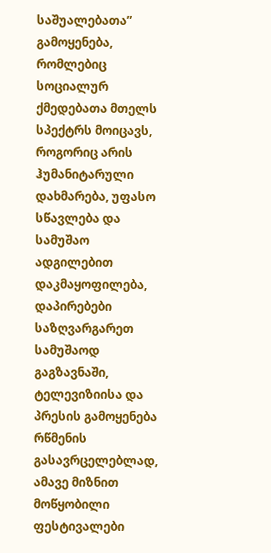საშუალებათა” გამოყენება, რომლებიც სოციალურ ქმედებათა მთელს სპექტრს მოიცავს, როგორიც არის ჰუმანიტარული დახმარება, უფასო სწავლება და სამუშაო ადგილებით დაკმაყოფილება, დაპირებები საზღვარგარეთ სამუშაოდ გაგზავნაში, ტელევიზიისა და პრესის გამოყენება რწმენის გასავრცელებლად, ამავე მიზნით მოწყობილი ფესტივალები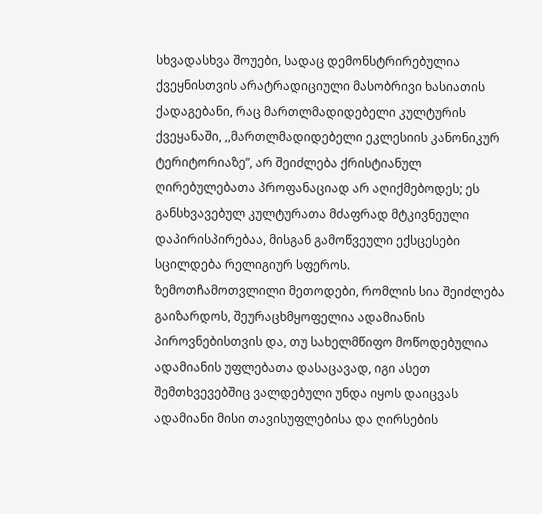სხვადასხვა შოუები, სადაც დემონსტრირებულია ქვეყნისთვის არატრადიციული მასობრივი ხასიათის ქადაგებანი, რაც მართლმადიდებელი კულტურის ქვეყანაში, ,,მართლმადიდებელი ეკლესიის კანონიკურ ტერიტორიაზე”, არ შეიძლება ქრისტიანულ ღირებულებათა პროფანაციად არ აღიქმებოდეს; ეს განსხვავებულ კულტურათა მძაფრად მტკივნეული დაპირისპირებაა, მისგან გამოწვეული ექსცესები სცილდება რელიგიურ სფეროს.
ზემოთჩამოთვლილი მეთოდები, რომლის სია შეიძლება გაიზარდოს, შეურაცხმყოფელია ადამიანის პიროვნებისთვის და, თუ სახელმწიფო მოწოდებულია ადამიანის უფლებათა დასაცავად, იგი ასეთ შემთხვევებშიც ვალდებული უნდა იყოს დაიცვას ადამიანი მისი თავისუფლებისა და ღირსების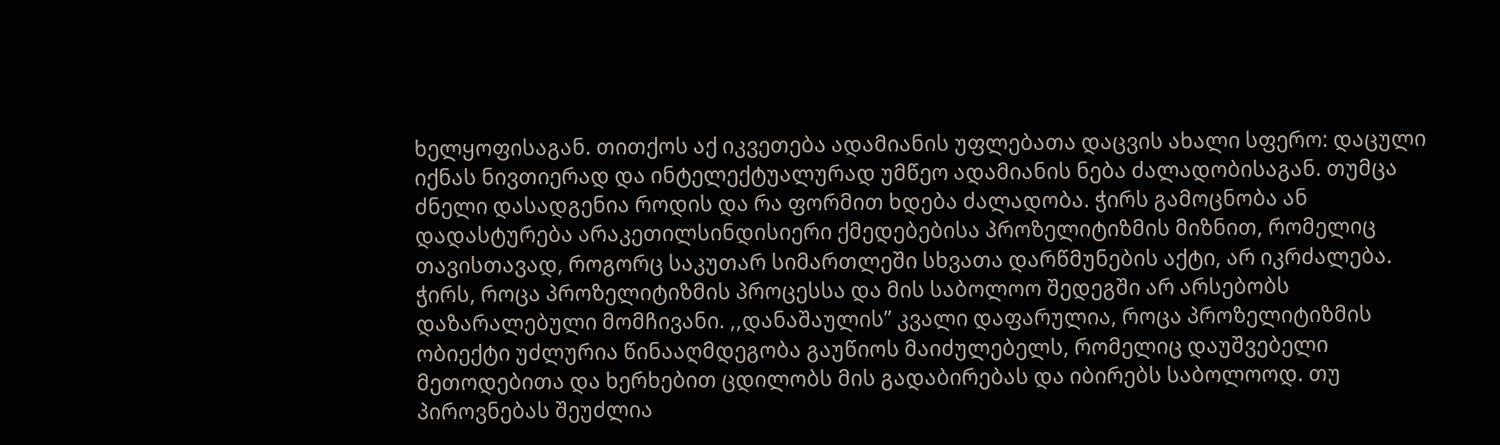ხელყოფისაგან. თითქოს აქ იკვეთება ადამიანის უფლებათა დაცვის ახალი სფერო: დაცული იქნას ნივთიერად და ინტელექტუალურად უმწეო ადამიანის ნება ძალადობისაგან. თუმცა ძნელი დასადგენია როდის და რა ფორმით ხდება ძალადობა. ჭირს გამოცნობა ან დადასტურება არაკეთილსინდისიერი ქმედებებისა პროზელიტიზმის მიზნით, რომელიც თავისთავად, როგორც საკუთარ სიმართლეში სხვათა დარწმუნების აქტი, არ იკრძალება. ჭირს, როცა პროზელიტიზმის პროცესსა და მის საბოლოო შედეგში არ არსებობს დაზარალებული მომჩივანი. ,,დანაშაულის” კვალი დაფარულია, როცა პროზელიტიზმის ობიექტი უძლურია წინააღმდეგობა გაუწიოს მაიძულებელს, რომელიც დაუშვებელი მეთოდებითა და ხერხებით ცდილობს მის გადაბირებას და იბირებს საბოლოოდ. თუ პიროვნებას შეუძლია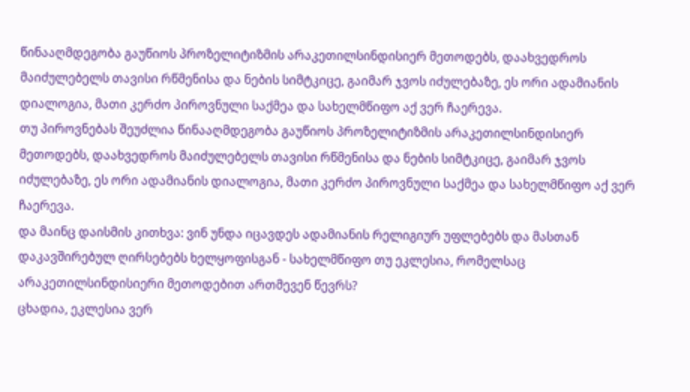წინააღმდეგობა გაუწიოს პროზელიტიზმის არაკეთილსინდისიერ მეთოდებს, დაახვედროს მაიძულებელს თავისი რწმენისა და ნების სიმტკიცე, გაიმარ ჯვოს იძულებაზე, ეს ორი ადამიანის დიალოგია, მათი კერძო პიროვნული საქმეა და სახელმწიფო აქ ვერ ჩაერევა.
თუ პიროვნებას შეუძლია წინააღმდეგობა გაუწიოს პროზელიტიზმის არაკეთილსინდისიერ მეთოდებს, დაახვედროს მაიძულებელს თავისი რწმენისა და ნების სიმტკიცე, გაიმარ ჯვოს იძულებაზე, ეს ორი ადამიანის დიალოგია, მათი კერძო პიროვნული საქმეა და სახელმწიფო აქ ვერ ჩაერევა.
და მაინც დაისმის კითხვა: ვინ უნდა იცავდეს ადამიანის რელიგიურ უფლებებს და მასთან დაკავშირებულ ღირსებებს ხელყოფისგან - სახელმწიფო თუ ეკლესია, რომელსაც არაკეთილსინდისიერი მეთოდებით ართმევენ წევრს?
ცხადია, ეკლესია ვერ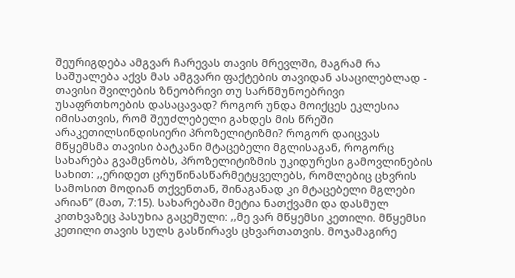შეურიგდება ამგვარ ჩარევას თავის მრევლში, მაგრამ რა საშუალება აქვს მას ამგვარი ფაქტების თავიდან ასაცილებლად - თავისი შვილების ზნეობრივი თუ სარწმუნოებრივი უსაფრთხოების დასაცავად? როგორ უნდა მოიქცეს ეკლესია იმისათვის, რომ შეუძლებელი გახდეს მის წრეში არაკეთილსინდისიერი პროზელიტიზმი? როგორ დაიცვას მწყემსმა თავისი ბატკანი მტაცებელი მგლისაგან, როგორც სახარება გვამცნობს, პროზელიტიზმის უკიდურესი გამოვლინების სახით: ,,ერიდეთ ცრუწინასწარმეტყველებს, რომლებიც ცხვრის სამოსით მოდიან თქვენთან, შინაგანად კი მტაცებელი მგლები არიან” (მათ, 7:15). სახარებაში მეტია ნათქვამი და დასმულ კითხვაზეც პასუხია გაცემული: ,,მე ვარ მწყემსი კეთილი. მწყემსი კეთილი თავის სულს გასწირავს ცხვართათვის. მოჯამაგირე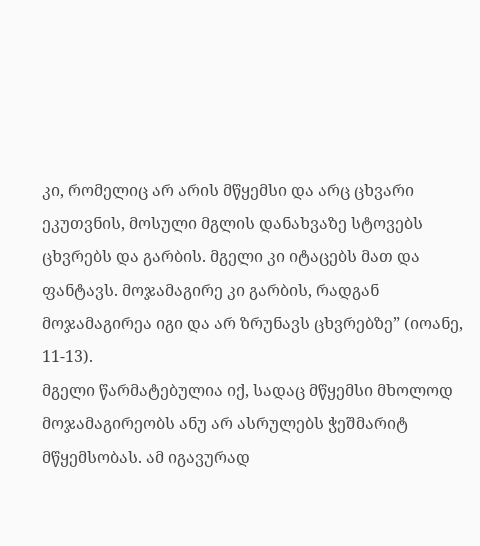კი, რომელიც არ არის მწყემსი და არც ცხვარი ეკუთვნის, მოსული მგლის დანახვაზე სტოვებს ცხვრებს და გარბის. მგელი კი იტაცებს მათ და ფანტავს. მოჯამაგირე კი გარბის, რადგან მოჯამაგირეა იგი და არ ზრუნავს ცხვრებზე” (იოანე, 11-13).
მგელი წარმატებულია იქ, სადაც მწყემსი მხოლოდ მოჯამაგირეობს ანუ არ ასრულებს ჭეშმარიტ მწყემსობას. ამ იგავურად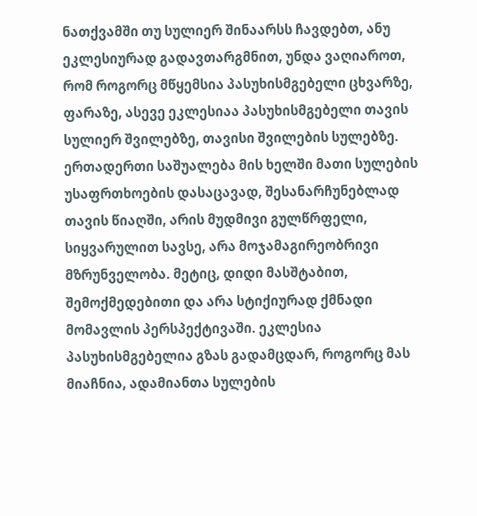ნათქვამში თუ სულიერ შინაარსს ჩავდებთ, ანუ ეკლესიურად გადავთარგმნით, უნდა ვაღიაროთ, რომ როგორც მწყემსია პასუხისმგებელი ცხვარზე, ფარაზე, ასევე ეკლესიაა პასუხისმგებელი თავის სულიერ შვილებზე, თავისი შვილების სულებზე. ერთადერთი საშუალება მის ხელში მათი სულების უსაფრთხოების დასაცავად, შესანარჩუნებლად თავის წიაღში, არის მუდმივი გულწრფელი, სიყვარულით სავსე, არა მოჯამაგირეობრივი მზრუნველობა. მეტიც, დიდი მასშტაბით, შემოქმედებითი და არა სტიქიურად ქმნადი მომავლის პერსპექტივაში. ეკლესია პასუხისმგებელია გზას გადამცდარ, როგორც მას მიაჩნია, ადამიანთა სულების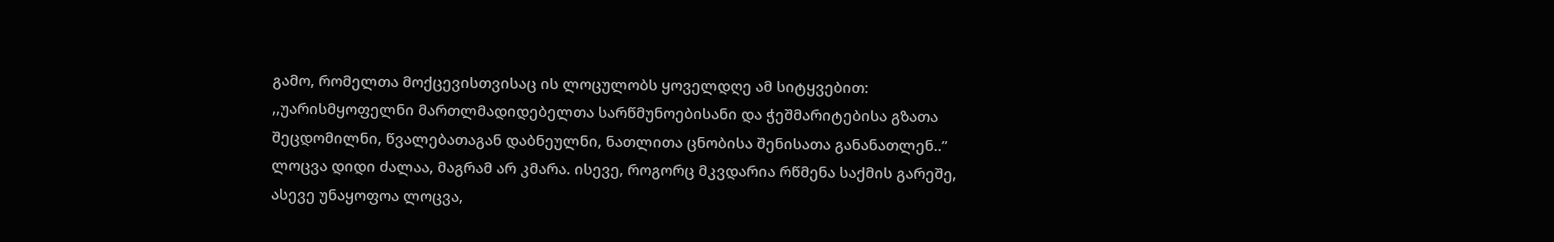გამო, რომელთა მოქცევისთვისაც ის ლოცულობს ყოველდღე ამ სიტყვებით: ,,უარისმყოფელნი მართლმადიდებელთა სარწმუნოებისანი და ჭეშმარიტებისა გზათა შეცდომილნი, წვალებათაგან დაბნეულნი, ნათლითა ცნობისა შენისათა განანათლენ..” ლოცვა დიდი ძალაა, მაგრამ არ კმარა. ისევე, როგორც მკვდარია რწმენა საქმის გარეშე, ასევე უნაყოფოა ლოცვა,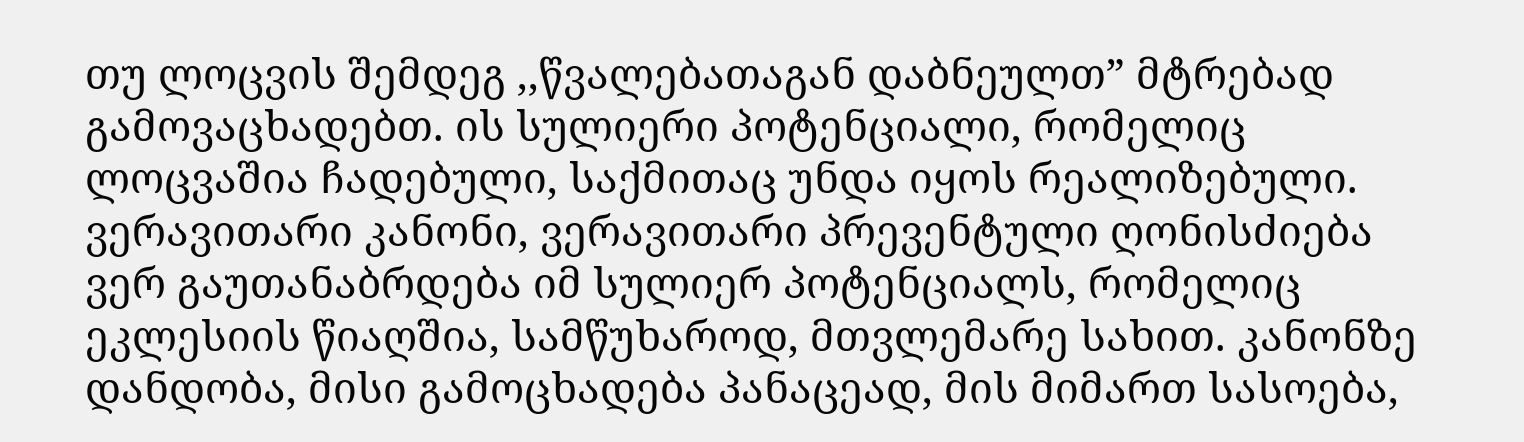თუ ლოცვის შემდეგ ,,წვალებათაგან დაბნეულთ” მტრებად გამოვაცხადებთ. ის სულიერი პოტენციალი, რომელიც ლოცვაშია ჩადებული, საქმითაც უნდა იყოს რეალიზებული. ვერავითარი კანონი, ვერავითარი პრევენტული ღონისძიება ვერ გაუთანაბრდება იმ სულიერ პოტენციალს, რომელიც ეკლესიის წიაღშია, სამწუხაროდ, მთვლემარე სახით. კანონზე დანდობა, მისი გამოცხადება პანაცეად, მის მიმართ სასოება,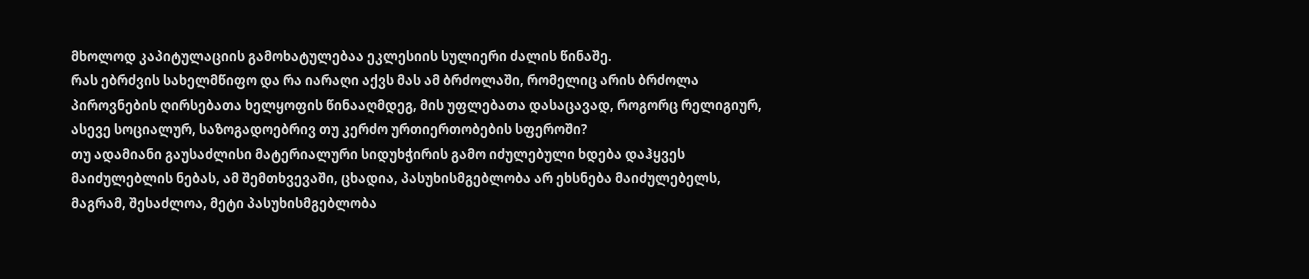მხოლოდ კაპიტულაციის გამოხატულებაა ეკლესიის სულიერი ძალის წინაშე.
რას ებრძვის სახელმწიფო და რა იარაღი აქვს მას ამ ბრძოლაში, რომელიც არის ბრძოლა პიროვნების ღირსებათა ხელყოფის წინააღმდეგ, მის უფლებათა დასაცავად, როგორც რელიგიურ, ასევე სოციალურ, საზოგადოებრივ თუ კერძო ურთიერთობების სფეროში?
თუ ადამიანი გაუსაძლისი მატერიალური სიდუხჭირის გამო იძულებული ხდება დაჰყვეს მაიძულებლის ნებას, ამ შემთხვევაში, ცხადია, პასუხისმგებლობა არ ეხსნება მაიძულებელს, მაგრამ, შესაძლოა, მეტი პასუხისმგებლობა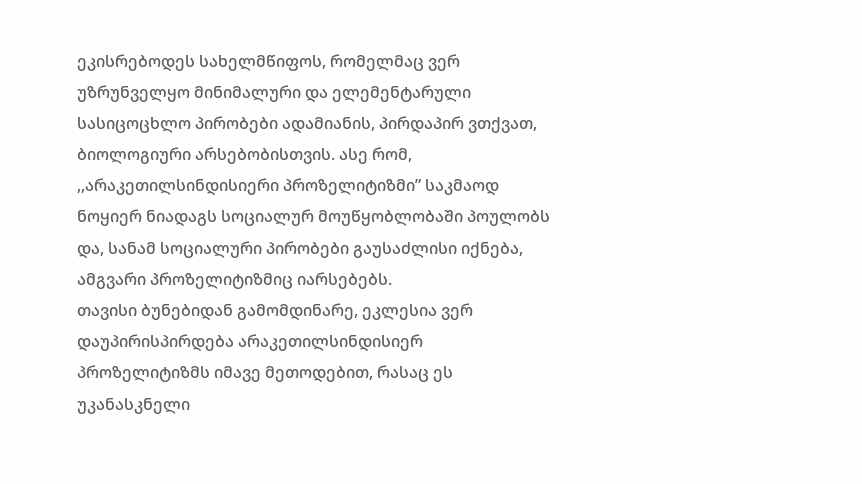ეკისრებოდეს სახელმწიფოს, რომელმაც ვერ უზრუნველყო მინიმალური და ელემენტარული სასიცოცხლო პირობები ადამიანის, პირდაპირ ვთქვათ, ბიოლოგიური არსებობისთვის. ასე რომ, ,,არაკეთილსინდისიერი პროზელიტიზმი” საკმაოდ ნოყიერ ნიადაგს სოციალურ მოუწყობლობაში პოულობს და, სანამ სოციალური პირობები გაუსაძლისი იქნება, ამგვარი პროზელიტიზმიც იარსებებს.
თავისი ბუნებიდან გამომდინარე, ეკლესია ვერ დაუპირისპირდება არაკეთილსინდისიერ პროზელიტიზმს იმავე მეთოდებით, რასაც ეს უკანასკნელი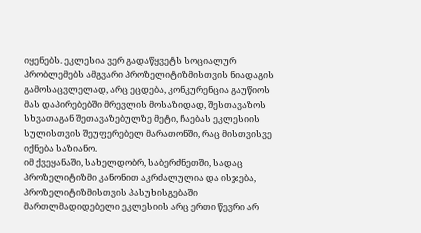იყენებს. ეკლესია ვერ გადაწყვეტს სოციალურ პრობლემებს ამგვარი პროზელიტიზმისთვის ნიადაგის გამოსაცვლელად, არც ეცდება, კონკურენცია გაუწიოს მას დაპირებებში მრევლის მოსაზიდად, შესთავაზოს სხვათაგან შეთავაზებულზე მეტი, ჩაებას ეკლესიის სულისთვის შეუფერებელ მარათონში, რაც მისთვისვე იქნება საზიანო.
იმ ქვეყანაში, სახელდობრ, საბერძნეთში, სადაც პროზელიტიზმი კანონით აკრძალულია და ისჯება, პროზელიტიზმისთვის პასუხისგებაში მართლმადიდებელი ეკლესიის არც ერთი წევრი არ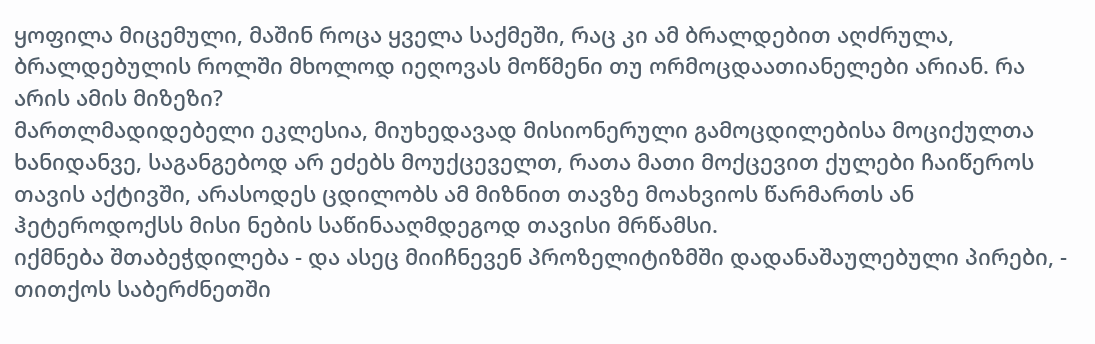ყოფილა მიცემული, მაშინ როცა ყველა საქმეში, რაც კი ამ ბრალდებით აღძრულა, ბრალდებულის როლში მხოლოდ იეღოვას მოწმენი თუ ორმოცდაათიანელები არიან. რა არის ამის მიზეზი?
მართლმადიდებელი ეკლესია, მიუხედავად მისიონერული გამოცდილებისა მოციქულთა ხანიდანვე, საგანგებოდ არ ეძებს მოუქცეველთ, რათა მათი მოქცევით ქულები ჩაიწეროს თავის აქტივში, არასოდეს ცდილობს ამ მიზნით თავზე მოახვიოს წარმართს ან ჰეტეროდოქსს მისი ნების საწინააღმდეგოდ თავისი მრწამსი.
იქმნება შთაბეჭდილება - და ასეც მიიჩნევენ პროზელიტიზმში დადანაშაულებული პირები, - თითქოს საბერძნეთში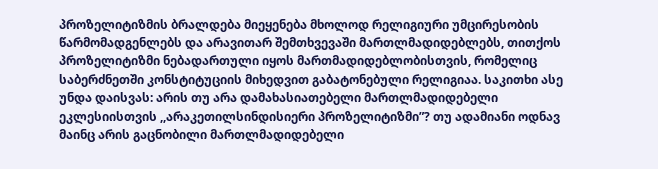პროზელიტიზმის ბრალდება მიეყენება მხოლოდ რელიგიური უმცირესობის წარმომადგენლებს და არავითარ შემთხვევაში მართლმადიდებლებს, თითქოს პროზელიტიზმი ნებადართული იყოს მართმადიდებლობისთვის, რომელიც საბერძნეთში კონსტიტუციის მიხედვით გაბატონებული რელიგიაა. საკითხი ასე უნდა დაისვას: არის თუ არა დამახასიათებელი მართლმადიდებელი ეკლესიისთვის ,,არაკეთილსინდისიერი პროზელიტიზმი”? თუ ადამიანი ოდნავ მაინც არის გაცნობილი მართლმადიდებელი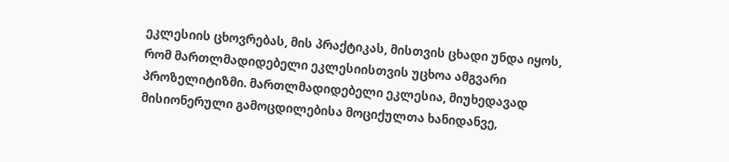ეკლესიის ცხოვრებას, მის პრაქტიკას, მისთვის ცხადი უნდა იყოს, რომ მართლმადიდებელი ეკლესიისთვის უცხოა ამგვარი პროზელიტიზმი. მართლმადიდებელი ეკლესია, მიუხედავად მისიონერული გამოცდილებისა მოციქულთა ხანიდანვე,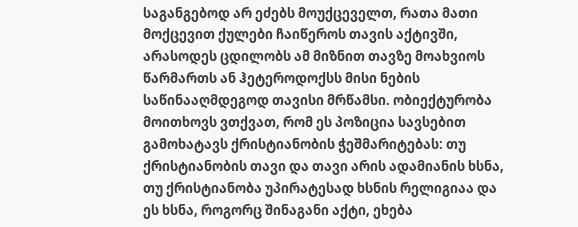საგანგებოდ არ ეძებს მოუქცეველთ, რათა მათი მოქცევით ქულები ჩაიწეროს თავის აქტივში, არასოდეს ცდილობს ამ მიზნით თავზე მოახვიოს წარმართს ან ჰეტეროდოქსს მისი ნების საწინააღმდეგოდ თავისი მრწამსი. ობიექტურობა მოითხოვს ვთქვათ, რომ ეს პოზიცია სავსებით გამოხატავს ქრისტიანობის ჭეშმარიტებას: თუ ქრისტიანობის თავი და თავი არის ადამიანის ხსნა, თუ ქრისტიანობა უპირატესად ხსნის რელიგიაა და ეს ხსნა, როგორც შინაგანი აქტი, ეხება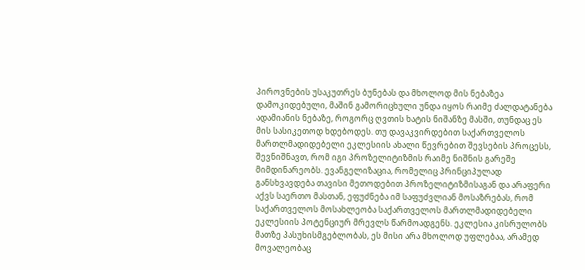პიროვნების უსაკუთრეს ბუნებას და მხოლოდ მის ნებაზეა დამოკიდებული, მაშინ გამორიცხული უნდა იყოს რაიმე ძალდატანება ადამიანის ნებაზე, როგორც ღვთის ხატის ნიშანზე მასში, თუნდაც ეს მის სასიკეთოდ ხდებოდეს. თუ დავაკვირდებით საქართველოს მართლმადიდებელი ეკლესიის ახალი წევრებით შევსების პროცესს, შევნიშნავთ, რომ იგი პროზელიტიზმის რაიმე ნიშნის გარეშე მიმდინარეობს. ევანგელიზაცია, რომელიც პრინციპულად განსხვავდება თავისი მეთოდებით პროზელიტიზმისაგან და არაფერი აქვს საერთო მასთან, ეფუძნება იმ საფუძვლიან მოსაზრებას, რომ საქართველოს მოსახლეობა საქართველოს მართლმადიდებელი ეკლესიის პოტენციურ მრევლს წარმოადგენს. ეკლესია კისრულობს მათზე პასუხისმგებლობას, ეს მისი არა მხოლოდ უფლებაა, არამედ მოვალეობაც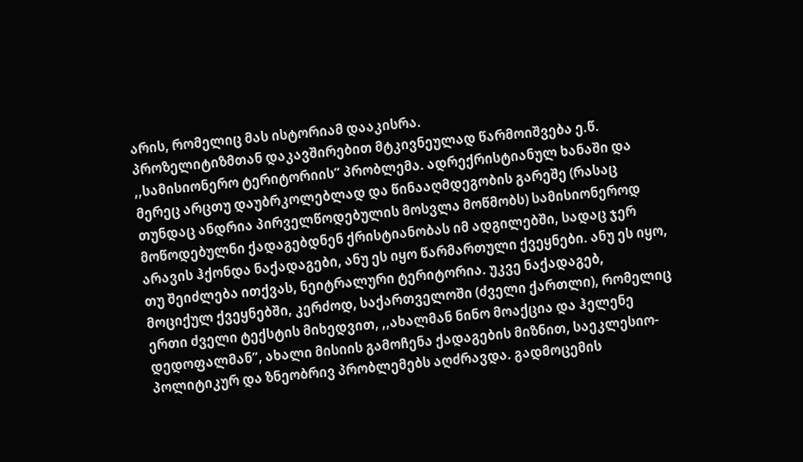არის, რომელიც მას ისტორიამ დააკისრა.
პროზელიტიზმთან დაკავშირებით მტკივნეულად წარმოიშვება ე.წ. ,,სამისიონერო ტერიტორიის” პრობლემა. ადრექრისტიანულ ხანაში და მერეც არცთუ დაუბრკოლებლად და წინააღმდეგობის გარეშე (რასაც თუნდაც ანდრია პირველწოდებულის მოსვლა მოწმობს) სამისიონეროდ მოწოდებულნი ქადაგებდნენ ქრისტიანობას იმ ადგილებში, სადაც ჯერ არავის ჰქონდა ნაქადაგები, ანუ ეს იყო წარმართული ქვეყნები. ანუ ეს იყო, თუ შეიძლება ითქვას, ნეიტრალური ტერიტორია. უკვე ნაქადაგებ, მოციქულ ქვეყნებში, კერძოდ, საქართველოში (ძველი ქართლი), რომელიც ერთი ძველი ტექსტის მიხედვით, ,,ახალმან ნინო მოაქცია და ჰელენე დედოფალმან”, ახალი მისიის გამოჩენა ქადაგების მიზნით, საეკლესიო-პოლიტიკურ და ზნეობრივ პრობლემებს აღძრავდა. გადმოცემის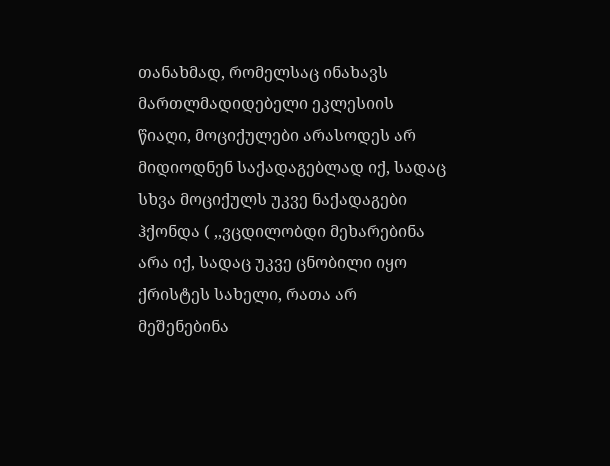თანახმად, რომელსაც ინახავს მართლმადიდებელი ეკლესიის წიაღი, მოციქულები არასოდეს არ მიდიოდნენ საქადაგებლად იქ, სადაც სხვა მოციქულს უკვე ნაქადაგები ჰქონდა ( ,,ვცდილობდი მეხარებინა არა იქ, სადაც უკვე ცნობილი იყო ქრისტეს სახელი, რათა არ მეშენებინა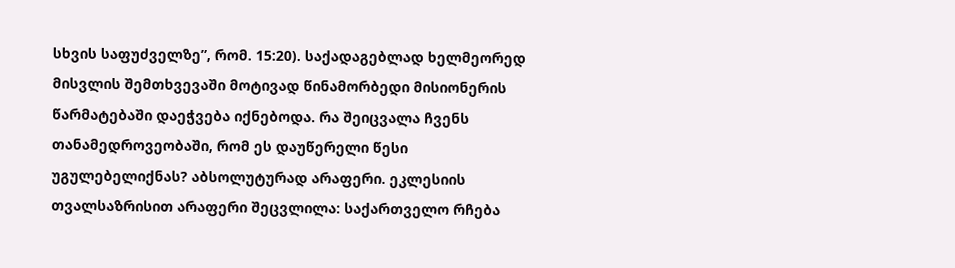სხვის საფუძველზე”, რომ. 15:20). საქადაგებლად ხელმეორედ მისვლის შემთხვევაში მოტივად წინამორბედი მისიონერის წარმატებაში დაეჭვება იქნებოდა. რა შეიცვალა ჩვენს თანამედროვეობაში, რომ ეს დაუწერელი წესი უგულებელიქნას? აბსოლუტურად არაფერი. ეკლესიის თვალსაზრისით არაფერი შეცვლილა: საქართველო რჩება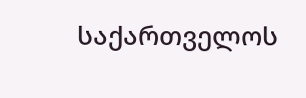საქართველოს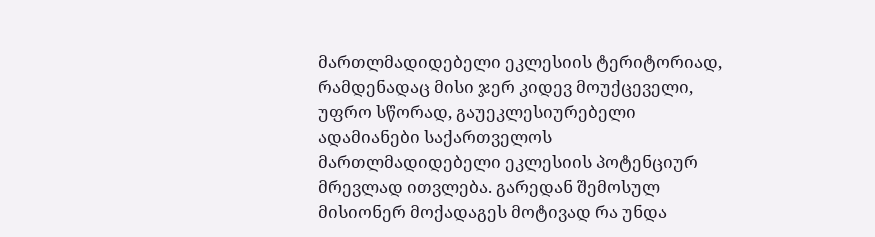მართლმადიდებელი ეკლესიის ტერიტორიად, რამდენადაც მისი ჯერ კიდევ მოუქცეველი, უფრო სწორად, გაუეკლესიურებელი ადამიანები საქართველოს მართლმადიდებელი ეკლესიის პოტენციურ მრევლად ითვლება. გარედან შემოსულ მისიონერ მოქადაგეს მოტივად რა უნდა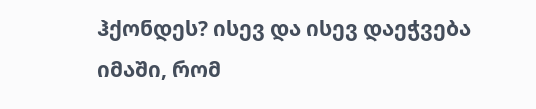ჰქონდეს? ისევ და ისევ დაეჭვება იმაში, რომ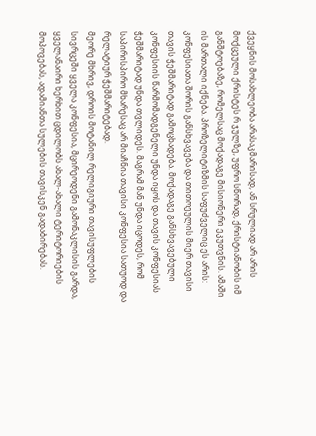ქვეყნის მოსახლეობა არასაკმარისად, ან სრულიად არ არის მოქცეული ქრისტეს რ ჯულზე, უფრო სწორად, ქრისტიანობის იმ განშტოებაზე, რომელსაც მოქადაგე მისიონერი ეკუთვნის. ამაში ის მართალი იქნება. პროზელიტიზმის საფუძველიც ეს არის: კონფესიათა შორის განსხვავება და თითოეულის მიერ თავისი თავის ჭეშმარიტად გამოცხადება. მოქადაგე განსხვავებული კონფესიის წარმომადგენელი უნდა იყოს და თავის კონფესიას ჭეშმარიტად უნდა თვლიდეს. მაგრამ მან უნდა იცოდეს, რომ საპირისპირო მხარესაც არ მიაჩნია თავისი კონფესია სათუოდ და რელატიურ ჭეშმარიტებად.
მეორე მხრივ, დროის მოტანილ რელიგიური თავისუფლების სივრცეში ყველა კონფესია, მცირეოდენი გამონაკლისის გარდა, ყველანაირი ხერხით ცდილობს ახალ-ახალი ტერიტორიების მოპოვებას, ადამიანთა სულების თავისკენ გადაბირებას.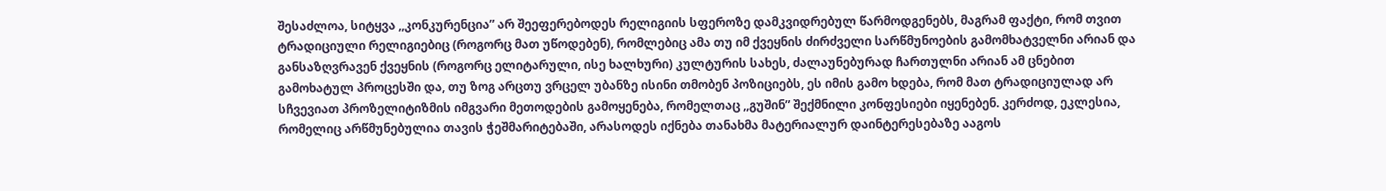შესაძლოა, სიტყვა ,,კონკურენცია” არ შეეფერებოდეს რელიგიის სფეროზე დამკვიდრებულ წარმოდგენებს, მაგრამ ფაქტი, რომ თვით ტრადიციული რელიგიებიც (როგორც მათ უწოდებენ), რომლებიც ამა თუ იმ ქვეყნის ძირძველი სარწმუნოების გამომხატველნი არიან და განსაზღვრავენ ქვეყნის (როგორც ელიტარული, ისე ხალხური) კულტურის სახეს, ძალაუნებურად ჩართულნი არიან ამ ცნებით გამოხატულ პროცესში და, თუ ზოგ არცთუ ვრცელ უბანზე ისინი თმობენ პოზიციებს, ეს იმის გამო ხდება, რომ მათ ტრადიციულად არ სჩვევიათ პროზელიტიზმის იმგვარი მეთოდების გამოყენება, რომელთაც ,,გუშინ” შექმნილი კონფესიები იყენებენ. კერძოდ, ეკლესია, რომელიც არწმუნებულია თავის ჭეშმარიტებაში, არასოდეს იქნება თანახმა მატერიალურ დაინტერესებაზე ააგოს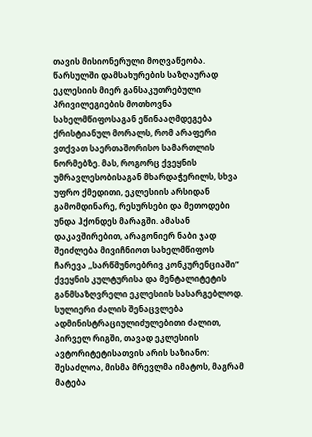თავის მისიონერული მოღვაწეობა. წარსულში დამსახურების საზღაურად ეკლესიის მიერ განსაკუთრებული პრივილეგიების მოთხოვნა სახელმწიფოსაგან ეწინააღმდეგება ქრისტიანულ მორალს, რომ არაფერი ვთქვათ საერთაშორისო სამართლის ნორმებზე. მას, როგორც ქვეყნის უმრავლესობისაგან მხარდაჭერილს, სხვა უფრო ქმედითი, ეკლესიის არსიდან გამომდინარე, რესურსები და მეთოდები უნდა ჰქონდეს მარაგში. ამასან დაკავშირებით, არაგონიერ ნაბი ჯად შეიძლება მივიჩნიოთ სახელმწიფოს ჩარევა ,,სარწმუნოებრივ კონკურენციაში” ქვეყნის კულტურისა და მენტალიტეტის განმსაზღვრელი ეკლესიის სასარგებლოდ. სულიერი ძალის შენაცვლება ადმინისტრაციულიძულებითი ძალით, პირველ რიგში, თავად ეკლესიის ავტორიტეტისათვის არის საზიანო: შესაძლოა, მისმა მრევლმა იმატოს, მაგრამ მატება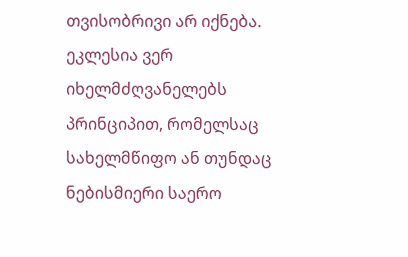თვისობრივი არ იქნება. ეკლესია ვერ იხელმძღვანელებს პრინციპით, რომელსაც სახელმწიფო ან თუნდაც ნებისმიერი საერო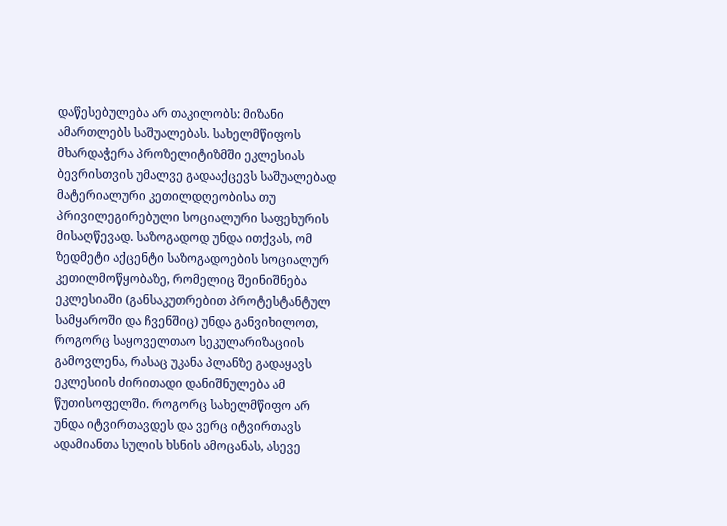დაწესებულება არ თაკილობს: მიზანი ამართლებს საშუალებას. სახელმწიფოს მხარდაჭერა პროზელიტიზმში ეკლესიას ბევრისთვის უმალვე გადააქცევს საშუალებად მატერიალური კეთილდღეობისა თუ პრივილეგირებული სოციალური საფეხურის მისაღწევად. საზოგადოდ უნდა ითქვას, ომ ზედმეტი აქცენტი საზოგადოების სოციალურ კეთილმოწყობაზე, რომელიც შეინიშნება ეკლესიაში (განსაკუთრებით პროტესტანტულ სამყაროში და ჩვენშიც) უნდა განვიხილოთ, როგორც საყოველთაო სეკულარიზაციის გამოვლენა, რასაც უკანა პლანზე გადაყავს ეკლესიის ძირითადი დანიშნულება ამ წუთისოფელში. როგორც სახელმწიფო არ უნდა იტვირთავდეს და ვერც იტვირთავს ადამიანთა სულის ხსნის ამოცანას, ასევე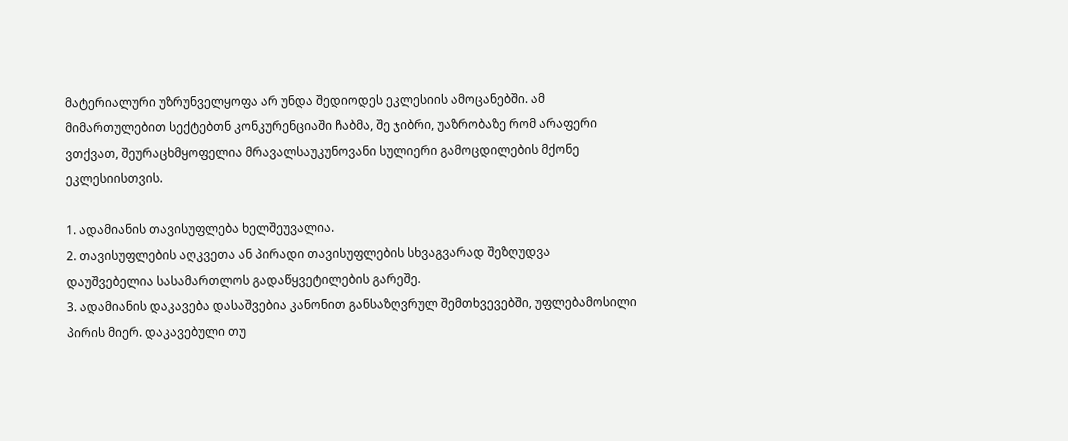მატერიალური უზრუნველყოფა არ უნდა შედიოდეს ეკლესიის ამოცანებში. ამ მიმართულებით სექტებთნ კონკურენციაში ჩაბმა, შე ჯიბრი, უაზრობაზე რომ არაფერი ვთქვათ, შეურაცხმყოფელია მრავალსაუკუნოვანი სულიერი გამოცდილების მქონე ეკლესიისთვის.

1. ადამიანის თავისუფლება ხელშეუვალია.
2. თავისუფლების აღკვეთა ან პირადი თავისუფლების სხვაგვარად შეზღუდვა დაუშვებელია სასამართლოს გადაწყვეტილების გარეშე.
3. ადამიანის დაკავება დასაშვებია კანონით განსაზღვრულ შემთხვევებში, უფლებამოსილი პირის მიერ. დაკავებული თუ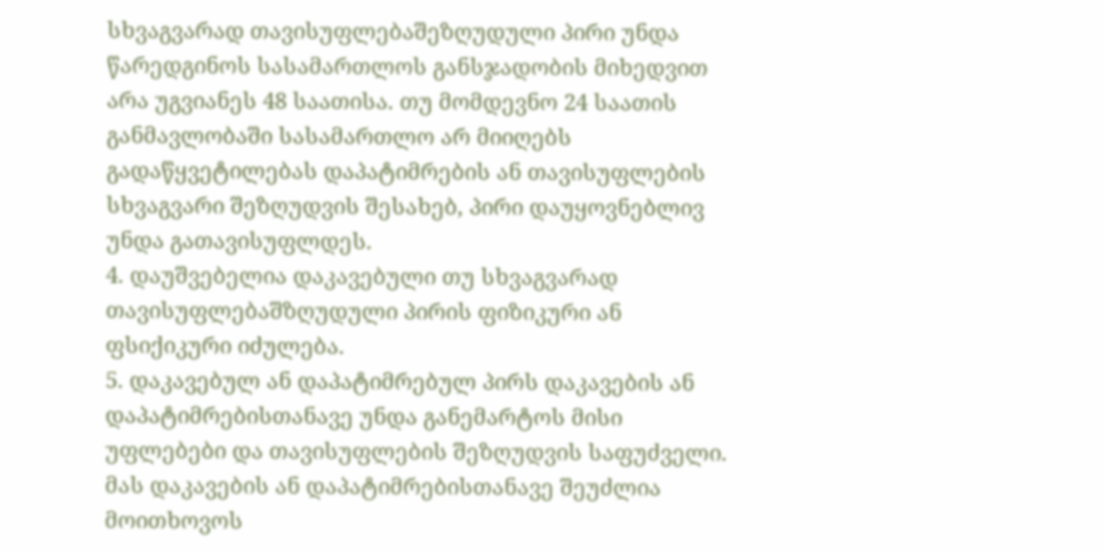სხვაგვარად თავისუფლებაშეზღუდული პირი უნდა წარედგინოს სასამართლოს განსჯადობის მიხედვით არა უგვიანეს 48 საათისა. თუ მომდევნო 24 საათის განმავლობაში სასამართლო არ მიიღებს გადაწყვეტილებას დაპატიმრების ან თავისუფლების სხვაგვარი შეზღუდვის შესახებ, პირი დაუყოვნებლივ უნდა გათავისუფლდეს.
4. დაუშვებელია დაკავებული თუ სხვაგვარად თავისუფლებაშზღუდული პირის ფიზიკური ან ფსიქიკური იძულება.
5. დაკავებულ ან დაპატიმრებულ პირს დაკავების ან დაპატიმრებისთანავე უნდა განემარტოს მისი უფლებები და თავისუფლების შეზღუდვის საფუძველი. მას დაკავების ან დაპატიმრებისთანავე შეუძლია მოითხოვოს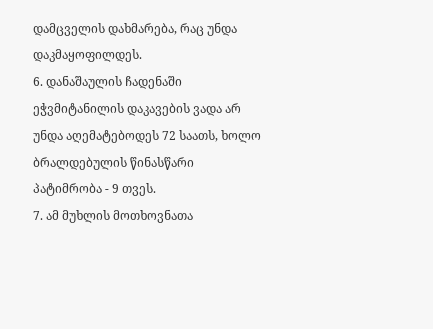დამცველის დახმარება, რაც უნდა დაკმაყოფილდეს.
6. დანაშაულის ჩადენაში ეჭვმიტანილის დაკავების ვადა არ უნდა აღემატებოდეს 72 საათს, ხოლო ბრალდებულის წინასწარი პატიმრობა - 9 თვეს.
7. ამ მუხლის მოთხოვნათა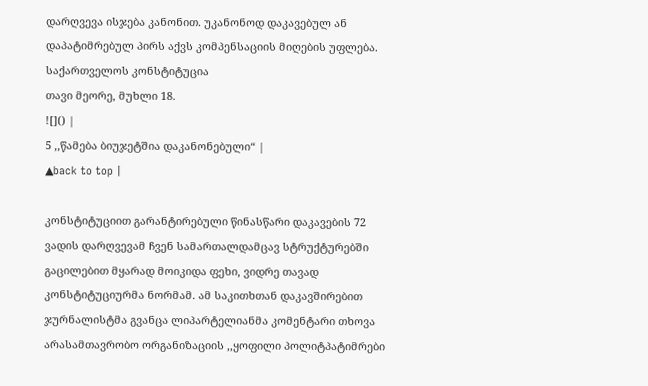დარღვევა ისჯება კანონით. უკანონოდ დაკავებულ ან დაპატიმრებულ პირს აქვს კომპენსაციის მიღების უფლება.
საქართველოს კონსტიტუცია
თავი მეორე, მუხლი 18.
![]() |
5 ,,წამება ბიუჯეტშია დაკანონებული“ |
▲back to top |

კონსტიტუციით გარანტირებული წინასწარი დაკავების 72 ვადის დარღვევამ ჩვენ სამართალდამცავ სტრუქტურებში გაცილებით მყარად მოიკიდა ფეხი, ვიდრე თავად კონსტიტუციურმა ნორმამ. ამ საკითხთან დაკავშირებით ჯურნალისტმა გვანცა ლიპარტელიანმა კომენტარი თხოვა არასამთავრობო ორგანიზაციის ,,ყოფილი პოლიტპატიმრები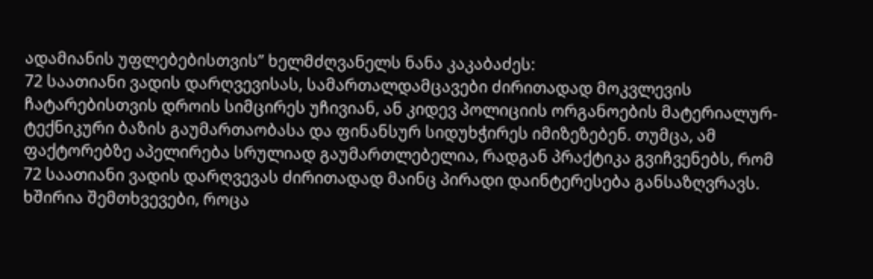ადამიანის უფლებებისთვის” ხელმძღვანელს ნანა კაკაბაძეს:
72 საათიანი ვადის დარღვევისას, სამართალდამცავები ძირითადად მოკვლევის ჩატარებისთვის დროის სიმცირეს უჩივიან, ან კიდევ პოლიციის ორგანოების მატერიალურ-ტექნიკური ბაზის გაუმართაობასა და ფინანსურ სიდუხჭირეს იმიზეზებენ. თუმცა, ამ ფაქტორებზე აპელირება სრულიად გაუმართლებელია, რადგან პრაქტიკა გვიჩვენებს, რომ 72 საათიანი ვადის დარღვევას ძირითადად მაინც პირადი დაინტერესება განსაზღვრავს.
ხშირია შემთხვევები, როცა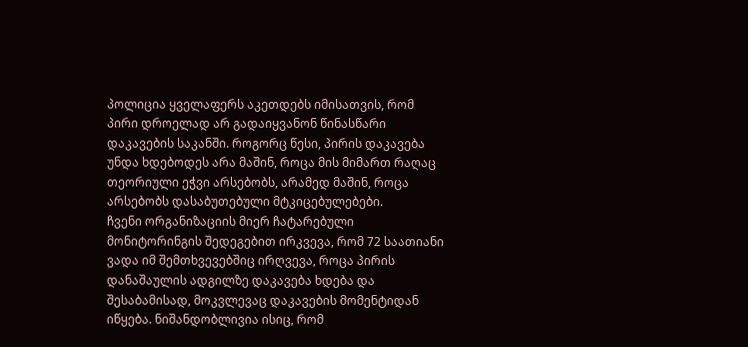პოლიცია ყველაფერს აკეთდებს იმისათვის, რომ პირი დროელად არ გადაიყვანონ წინასწარი დაკავების საკანში. როგორც წესი, პირის დაკავება უნდა ხდებოდეს არა მაშინ, როცა მის მიმართ რაღაც თეორიული ეჭვი არსებობს, არამედ მაშინ, როცა არსებობს დასაბუთებული მტკიცებულებები.
ჩვენი ორგანიზაციის მიერ ჩატარებული მონიტორინგის შედეგებით ირკვევა, რომ 72 საათიანი ვადა იმ შემთხვევებშიც ირღვევა, როცა პირის დანაშაულის ადგილზე დაკავება ხდება და შესაბამისად, მოკვლევაც დაკავების მომენტიდან იწყება. ნიშანდობლივია ისიც, რომ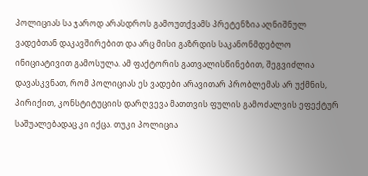პოლიციას სა ჯაროდ არასდროს გამოუთქვამს პრეტენზია აღნიშნულ ვადებთან დაკავშირებით და არც მისი გაზრდის საკანონმდებლო ინიციატივით გამოსულა. ამ ფაქტორის გათვალისწინებით, შეგვიძლია დავასკვნათ, რომ პოლიციას ეს ვადები არავითარ პრობლემას არ უქმნის, პირიქით, კონსტიტუციის დარღვევა მათთვის ფულის გამოძალვის ეფექტურ საშუალებადაც კი იქცა. თუკი პოლიცია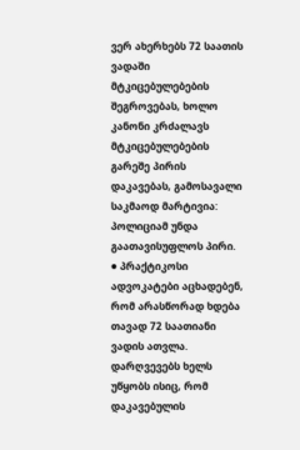ვერ ახერხებს 72 საათის ვადაში მტკიცებულებების შეგროვებას, ხოლო კანონი კრძალავს მტკიცებულებების გარეშე პირის დაკავებას, გამოსავალი საკმაოდ მარტივია: პოლიციამ უნდა გაათავისუფლოს პირი.
● პრაქტიკოსი ადვოკატები აცხადებენ, რომ არასწორად ხდება თავად 72 საათიანი ვადის ათვლა.
დარღვევებს ხელს უწყობს ისიც, რომ დაკავებულის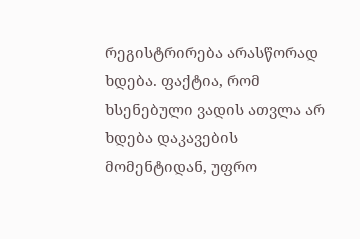რეგისტრირება არასწორად ხდება. ფაქტია, რომ ხსენებული ვადის ათვლა არ ხდება დაკავების მომენტიდან, უფრო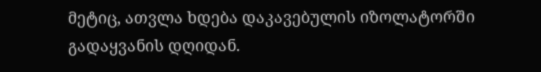მეტიც, ათვლა ხდება დაკავებულის იზოლატორში გადაყვანის დღიდან.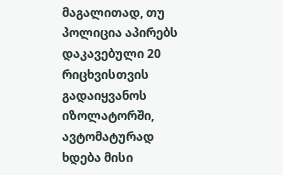მაგალითად, თუ პოლიცია აპირებს დაკავებული 20 რიცხვისთვის გადაიყვანოს იზოლატორში, ავტომატურად ხდება მისი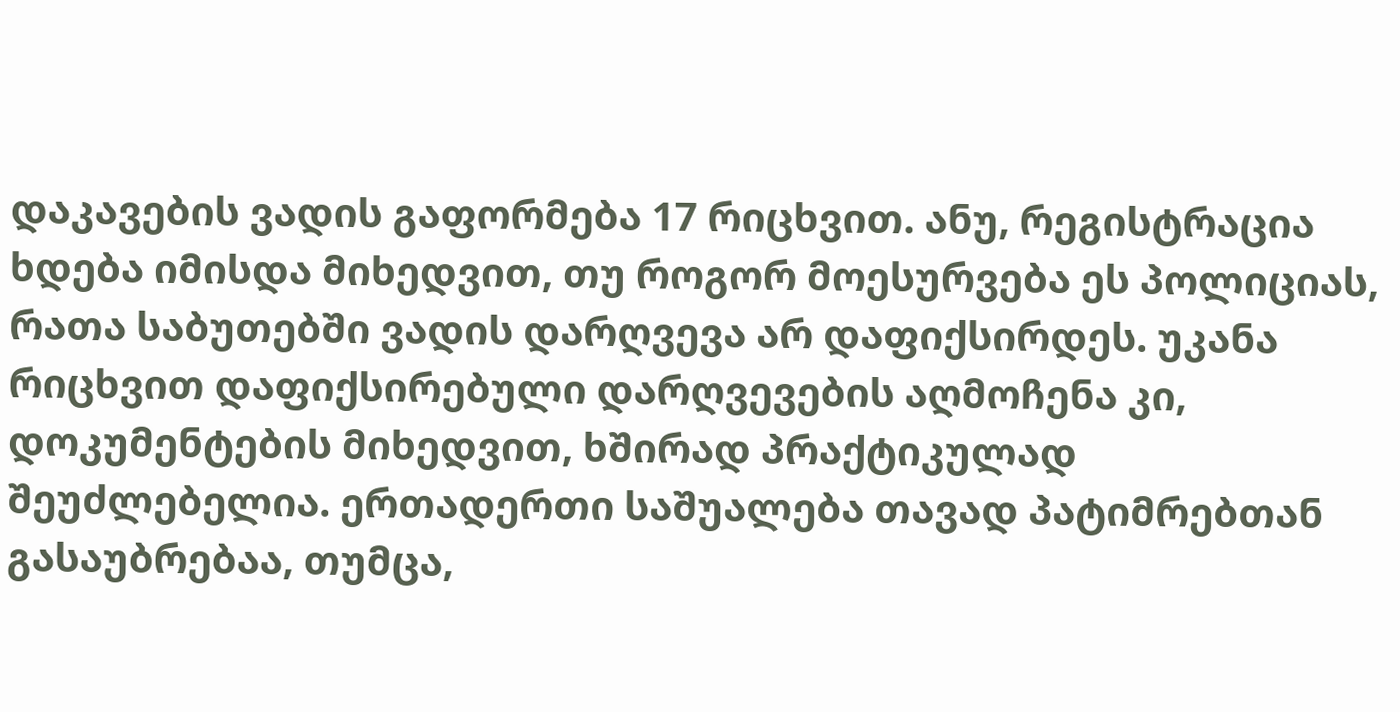დაკავების ვადის გაფორმება 17 რიცხვით. ანუ, რეგისტრაცია ხდება იმისდა მიხედვით, თუ როგორ მოესურვება ეს პოლიციას, რათა საბუთებში ვადის დარღვევა არ დაფიქსირდეს. უკანა რიცხვით დაფიქსირებული დარღვევების აღმოჩენა კი, დოკუმენტების მიხედვით, ხშირად პრაქტიკულად შეუძლებელია. ერთადერთი საშუალება თავად პატიმრებთან გასაუბრებაა, თუმცა,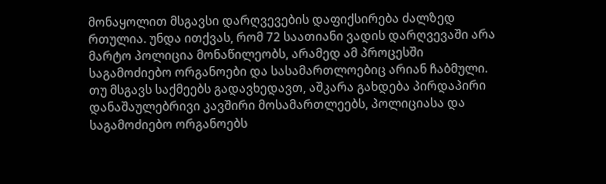მონაყოლით მსგავსი დარღვევების დაფიქსირება ძალზედ რთულია. უნდა ითქვას, რომ 72 საათიანი ვადის დარღვევაში არა მარტო პოლიცია მონაწილეობს, არამედ ამ პროცესში საგამოძიებო ორგანოები და სასამართლოებიც არიან ჩაბმული. თუ მსგავს საქმეებს გადავხედავთ, აშკარა გახდება პირდაპირი დანაშაულებრივი კავშირი მოსამართლეებს, პოლიციასა და საგამოძიებო ორგანოებს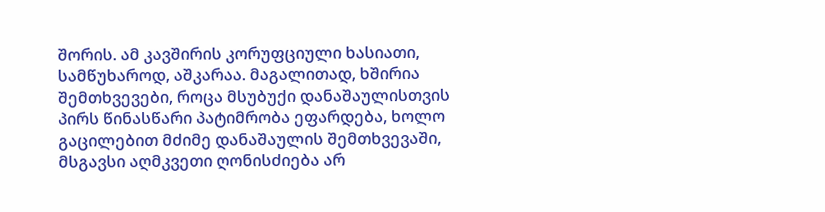შორის. ამ კავშირის კორუფციული ხასიათი, სამწუხაროდ, აშკარაა. მაგალითად, ხშირია შემთხვევები, როცა მსუბუქი დანაშაულისთვის პირს წინასწარი პატიმრობა ეფარდება, ხოლო გაცილებით მძიმე დანაშაულის შემთხვევაში, მსგავსი აღმკვეთი ღონისძიება არ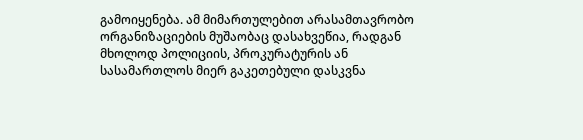გამოიყენება. ამ მიმართულებით არასამთავრობო ორგანიზაციების მუშაობაც დასახვეწია, რადგან მხოლოდ პოლიციის, პროკურატურის ან სასამართლოს მიერ გაკეთებული დასკვნა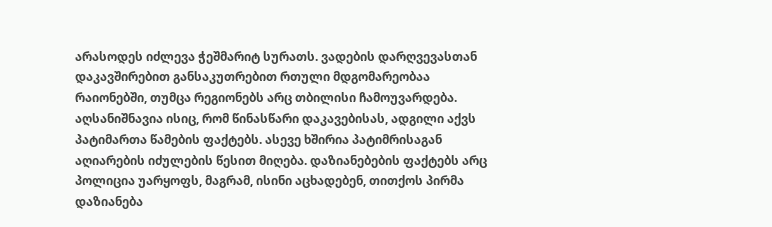არასოდეს იძლევა ჭეშმარიტ სურათს. ვადების დარღვევასთან დაკავშირებით განსაკუთრებით რთული მდგომარეობაა რაიონებში, თუმცა რეგიონებს არც თბილისი ჩამოუვარდება.
აღსანიშნავია ისიც, რომ წინასწარი დაკავებისას, ადგილი აქვს პატიმართა წამების ფაქტებს. ასევე ხშირია პატიმრისაგან აღიარების იძულების წესით მიღება. დაზიანებების ფაქტებს არც პოლიცია უარყოფს, მაგრამ, ისინი აცხადებენ, თითქოს პირმა დაზიანება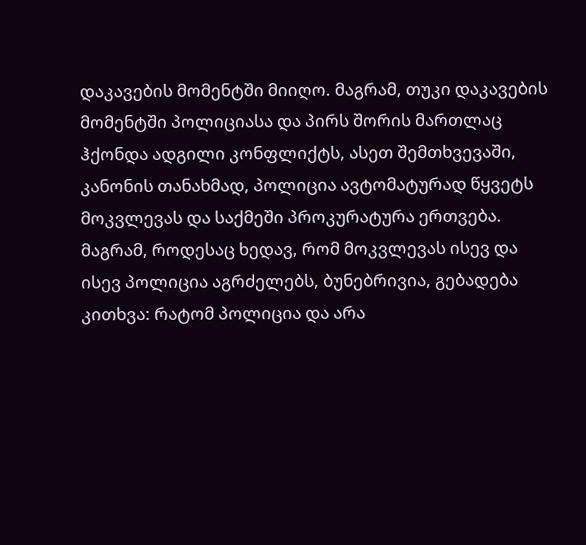დაკავების მომენტში მიიღო. მაგრამ, თუკი დაკავების მომენტში პოლიციასა და პირს შორის მართლაც ჰქონდა ადგილი კონფლიქტს, ასეთ შემთხვევაში, კანონის თანახმად, პოლიცია ავტომატურად წყვეტს მოკვლევას და საქმეში პროკურატურა ერთვება. მაგრამ, როდესაც ხედავ, რომ მოკვლევას ისევ და ისევ პოლიცია აგრძელებს, ბუნებრივია, გებადება კითხვა: რატომ პოლიცია და არა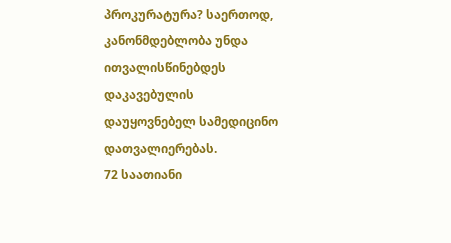პროკურატურა? საერთოდ, კანონმდებლობა უნდა ითვალისწინებდეს დაკავებულის დაუყოვნებელ სამედიცინო დათვალიერებას.
72 საათიანი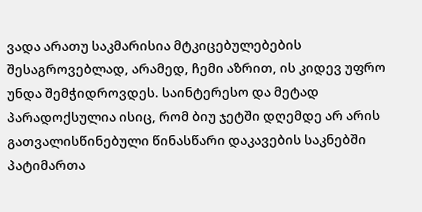ვადა არათუ საკმარისია მტკიცებულებების შესაგროვებლად, არამედ, ჩემი აზრით, ის კიდევ უფრო უნდა შემჭიდროვდეს. საინტერესო და მეტად პარადოქსულია ისიც, რომ ბიუ ჯეტში დღემდე არ არის გათვალისწინებული წინასწარი დაკავების საკნებში პატიმართა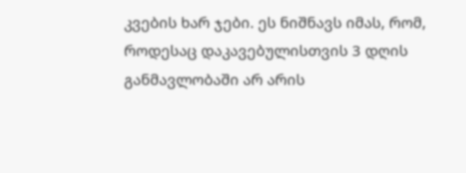კვების ხარ ჯები. ეს ნიშნავს იმას, რომ, როდესაც დაკავებულისთვის 3 დღის განმავლობაში არ არის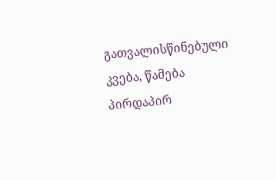გათვალისწინებული კვება, წამება პირდაპირ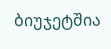ბიუჯეტშია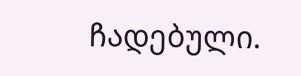ჩადებული.